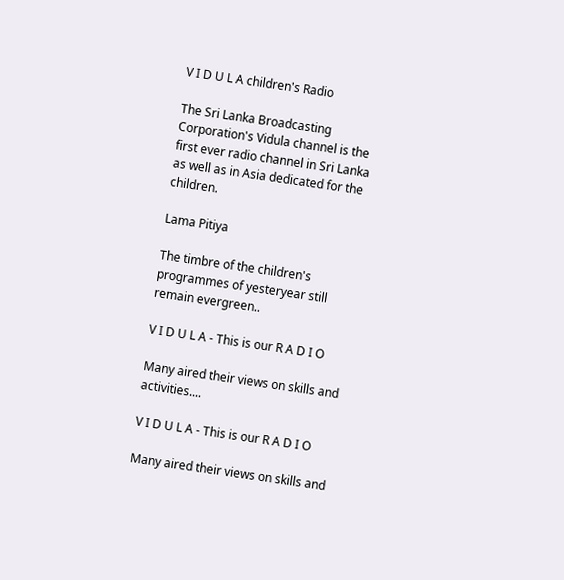V I D U L A children's Radio

The Sri Lanka Broadcasting Corporation's Vidula channel is the first ever radio channel in Sri Lanka as well as in Asia dedicated for the children.

Lama Pitiya

The timbre of the children's programmes of yesteryear still remain evergreen..

V I D U L A - This is our R A D I O

Many aired their views on skills and activities....

V I D U L A - This is our R A D I O

Many aired their views on skills and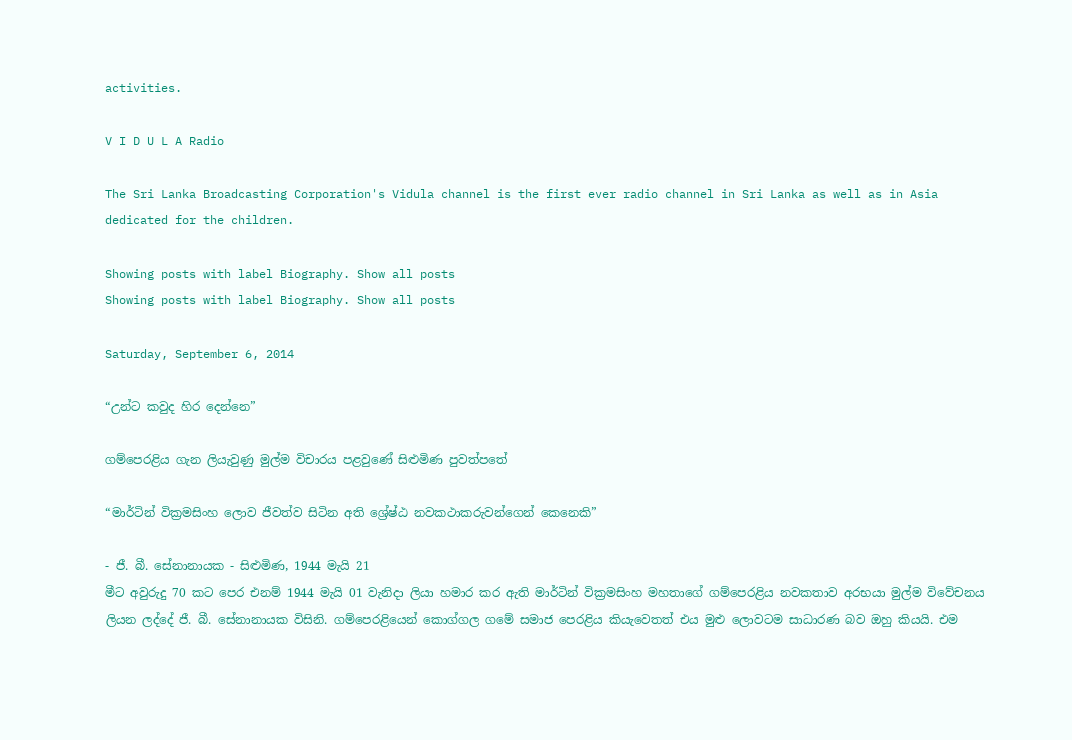activities.

V I D U L A Radio

The Sri Lanka Broadcasting Corporation's Vidula channel is the first ever radio channel in Sri Lanka as well as in Asia dedicated for the children.

Showing posts with label Biography. Show all posts
Showing posts with label Biography. Show all posts

Saturday, September 6, 2014

“උන්ට කවුද හිර දෙන්නෙ”

ගම්පෙරළිය ගැන ලියැවුණු මුල්ම විචාරය පළවුණේ සිළුමිණ පුවත්පතේ

“මාර්ටින් වික්‍රමසිංහ ලොව ජීවත්ව සිටින අති ශ්‍රේෂ්ඨ නවකථාකරුවන්ගෙන් කෙනෙකි”

- ජී. බී. සේනානායක - සිළුමිණ, 1944 මැයි 21
මීට අවුරුදු 70 කට පෙර එනම් 1944 මැයි 01 වැනිදා ලියා හමාර කර ඇති මාර්ටින් වික්‍රමසිංහ මහතාගේ ගම්පෙරළිය නවකතාව අරභයා මුල්ම විවේචනය ලියන ලද්දේ ජී. බී. සේනානායක විසිනි. ගම්පෙරළියෙන් කොග්ගල ගමේ සමාජ පෙරළිය කියැවෙතත් එය මුළු ලොවටම සාධාරණ බව ඔහු කියයි. එම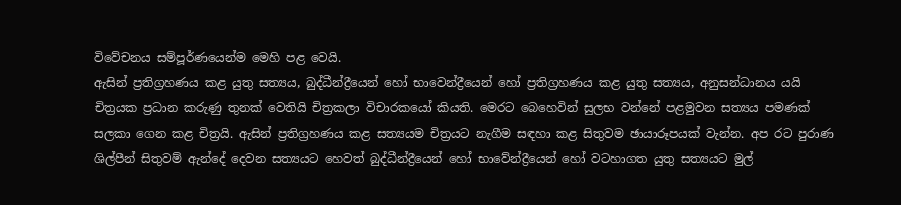විවේචනය සම්පූර්ණයෙන්ම මෙහි පළ වෙයි.
ඇසින් ප්‍රතිග්‍රහණය කළ යුතු සත්‍යය, බුද්ධීන්ද්‍රීයෙන් හෝ භාවෙන්ද්‍රීයෙන් හෝ ප්‍රතිග්‍රහණය කළ යුතු සත්‍යය, අනුසන්ධානය යයි චිත්‍රයක ප්‍රධාන කරුණු තුනක් වෙතියි චිත්‍රකලා විචාරකයෝ කියති. මෙරට බෙහෙවින් සුලභ වන්නේ පළමුවන සත්‍යය පමණක් සලකා ගෙන කළ චිත්‍රයි. ඇසින් ප්‍රතිග්‍රහණය කළ සත්‍යයම චිත්‍රයට නැගීම සඳහා කළ සිතුවම ඡායාරූපයක් වැන්න. අප රට පුරාණ ශිල්පීන් සිතුවම් ඇන්දේ දෙවන සත්‍යයට හෙවත් බුද්ධීන්ද්‍රීයෙන් හෝ භාවේන්ද්‍රීයෙන් හෝ වටහාගත යුතු සත්‍යයට මුල්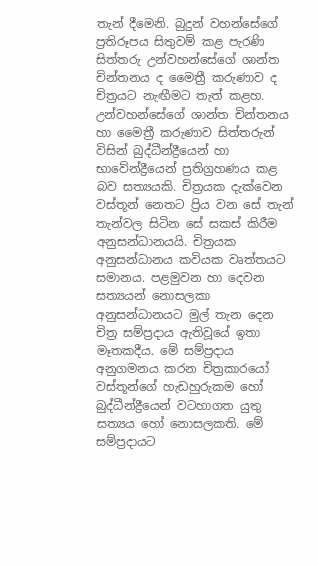තැන් දීමෙනි. බුදුන් වහන්සේගේ ප්‍රතිරූපය සිතුවම් කළ පැරණි සිත්තරු උන්වහන්සේගේ ශාන්ත චින්තනය ද මෛත්‍රී කරුණාව ද චිත්‍රයට‍ නැඟීමට තැත් කළහ.
උන්වහන්සේගේ ශාන්ත චින්තනය හා මෛත්‍රී කරුණාව සිත්තරුන් විසින් බුද්ධීන්ද්‍රීයෙන් හා භාවේන්ද්‍රීයෙන් ප්‍රතිග්‍රහණය කළ බව සත්‍යයකි. චිත්‍රයක දැක්වෙන වස්තූන් නෙතට ප්‍රිය වන සේ තැන් තැන්වල සිටින සේ සකස් කිරීම අනුසන්ධානයයි. චිත්‍රයක අනුසන්ධානය කවියක වෘත්තයට සමානය. පළමුවන හා දෙවන සත්‍යයන් නොසලකා අනුසන්ධානයට මුල් තැන දෙන චිත්‍ර සම්ප්‍රදාය ඇතිවූයේ ඉතා මෑතකදීය. මේ සම්ප්‍රදාය අනුගමනය කරන චිත්‍රකාරයෝ වස්තූන්ගේ හැඩහුරුකම හෝ බුද්ධීන්ද්‍රීයෙන් වටහාගත යුතු සත්‍යය හෝ නොසලකති. මේ සම්ප්‍රදායට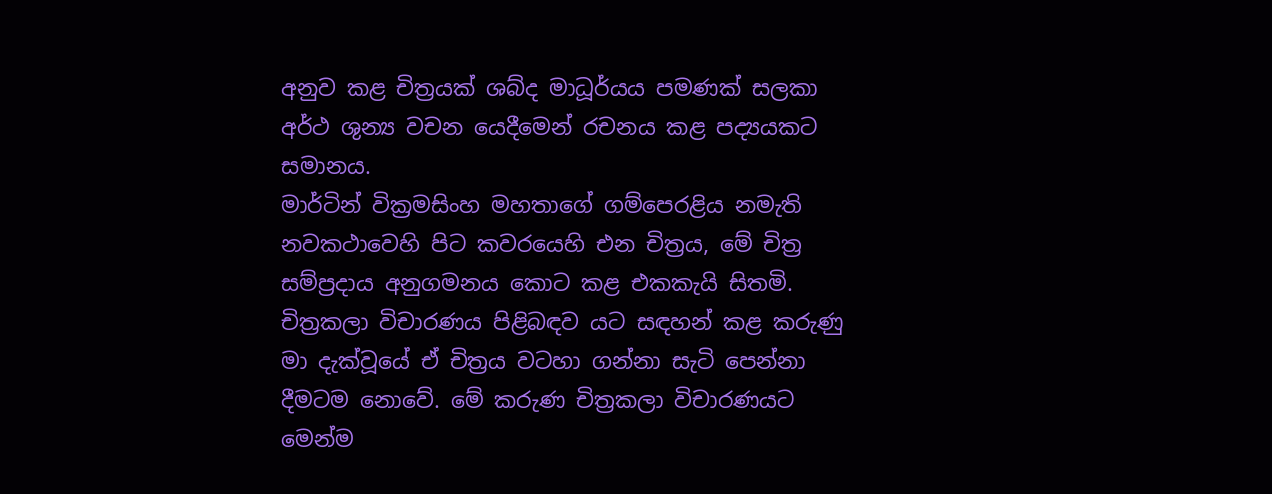අනුව කළ චිත්‍රයක් ශබ්ද මාධූර්යය පමණක් සලකා අර්ථ ශුන්‍ය වචන යෙදීමෙන් රචනය කළ පද්‍යයකට සමානය.
මාර්ටින් වික්‍රමසිංහ මහතාගේ ගම්පෙරළිය නමැති නවකථාවෙහි පිට කවරයෙහි එන චිත්‍රය, මේ චිත්‍ර සම්ප්‍රදාය අනුගමනය කොට කළ එකකැයි සිතමි. චිත්‍රකලා විචාරණය පිළිබඳව යට සඳහන් කළ කරුණු මා දැක්වූයේ ඒ චිත්‍රය වටහා ගන්නා සැටි පෙන්නා දීමටම නොවේ. මේ කරුණ චිත්‍රකලා විචාරණයට මෙන්ම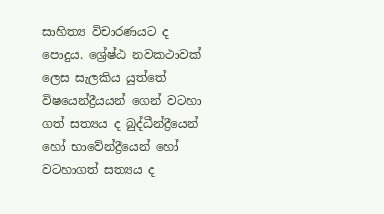සාහිත්‍ය විචාරණයට ද පොදුය. ශ්‍රේෂ්ඨ නවකථාවක් ලෙස සැලකිය යුත්තේ විෂයෙන්ද්‍රීයයන් ගෙන් වටහා ගත් සත්‍යය ද බුද්ධීන්ද්‍රීයෙන් හෝ භාවේන්ද්‍රීයෙන් හෝ වටහාගත් සත්‍යය ද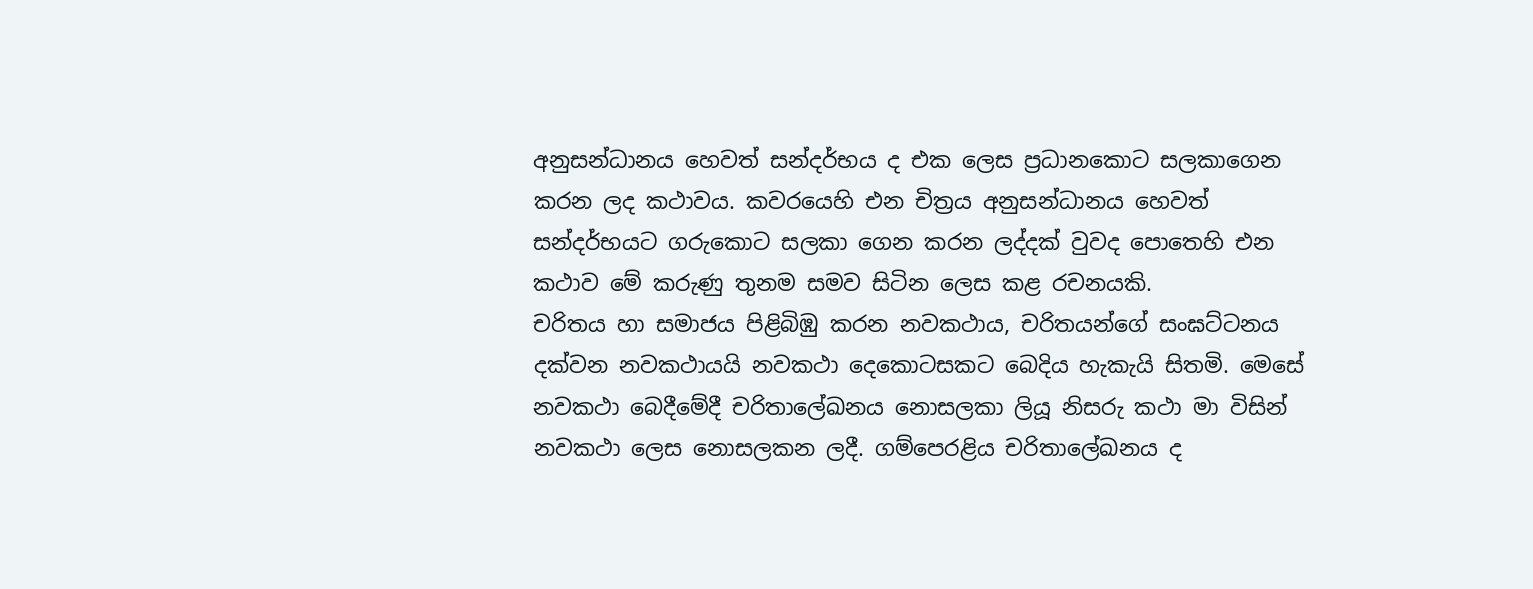අනුසන්ධානය හෙවත් සන්දර්භය ද එක ලෙස ප්‍රධානකොට සලකාගෙන කරන ලද කථාවය. කවරයෙහි එන චිත්‍රය අනුසන්ධානය හෙවත් සන්දර්භයට ගරුකොට සලකා ගෙන කරන ලද්දක් වුවද පොතෙහි එන කථාව මේ කරුණු තුනම සමව සිටින ලෙස කළ රචනයකි.
චරිතය හා සමාජය පිළිබිඹු කරන නවකථාය, චරිතයන්ගේ සංඝට්ටනය දක්වන නවකථායයි නවකථා දෙකොටසකට බෙදිය හැකැයි සිතමි. මෙසේ නවකථා බෙදීමේදී චරිතාලේඛනය නොසලකා ලියූ නිසරු කථා මා විසින් නවකථා ලෙස නොසලකන ලදී. ගම්පෙරළිය චරිතාලේඛනය ද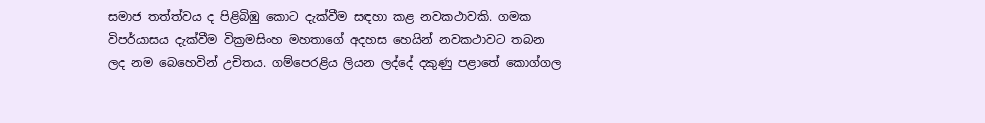සමාජ තත්ත්වය ද පිළිබිඹු කොට දැක්වීම සඳහා කළ නවකථාවකි. ගමක විපර්යාසය දැක්වීම වික්‍රමසිංහ මහතාගේ අදහස හෙයින් නවකථාවට තබන ලද නම බෙහෙවින් උචිතය. ගම්පෙරළිය ලියන ලද්දේ දකුණු පළාතේ කොග්ගල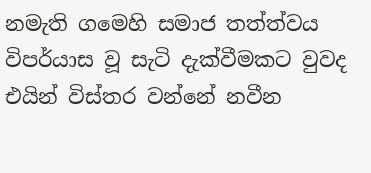නමැති ගමෙහි සමාජ තත්ත්වය විපර්යාස වූ සැටි දැක්වීමකට වුවද එයින් විස්තර වන්නේ නවීන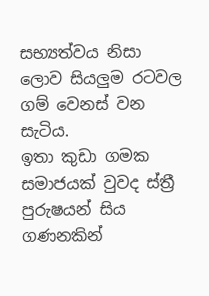සභ්‍යත්වය නිසා ලොව සියලුම රටවල ගම් වෙනස් වන සැටිය.
ඉතා කුඩා ගමක සමාජයක් වුවද ස්ත්‍රී පුරුෂයන් සිය ගණනකින්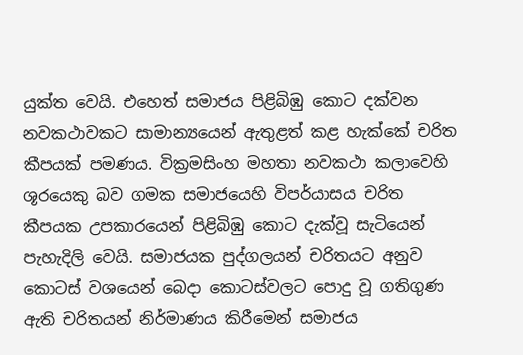යුක්ත වෙයි. එහෙත් සමාජය පිළිබිඹු කොට දක්වන නවකථාවකට සාමාන්‍යයෙන් ඇතුළත් කළ හැක්කේ චරිත කීපයක් පමණය. වික්‍රමසිංහ මහතා නවකථා කලාවෙහි ශූරයෙකු බව ගමක සමාජයෙහි විපර්යාසය චරිත කීපයක උපකාරයෙන් පිළිබිඹු කොට දැක්වූ සැටියෙන් පැහැදිලි වෙයි. සමාජයක පුද්ගලයන් චරිතයට අනුව කොටස් වශයෙන් බෙදා කොටස්වලට පොදු වූ ගතිගුණ ඇති චරිතයන් නිර්මාණය කිරීමෙන් සමාජය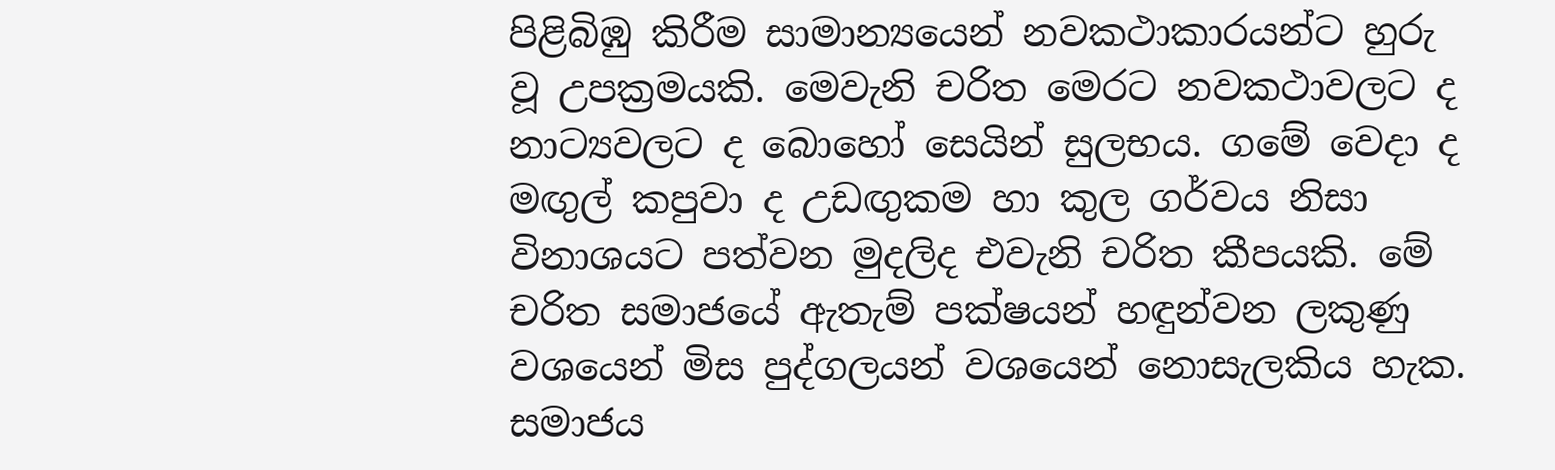පිළිබිඹු කිරීම සාමාන්‍යයෙන් නවකථාකාරයන්ට හුරු වූ උපක්‍රමයකි. මෙවැනි චරිත මෙරට නවකථාවලට ද නාට්‍යවලට ද බොහෝ සෙයින් සුලභය. ගමේ වෙදා ද මඟුල් කපුවා ද උඩඟුකම හා කුල ගර්වය නිසා විනාශයට පත්වන මුදලිද එවැනි චරිත කීපයකි. මේ චරිත සමාජයේ ඇතැම් පක්ෂයන් හඳුන්වන ලකුණු වශයෙන් මිස පුද්ගලයන් වශයෙන් නොසැලකිය හැක.
සමාජය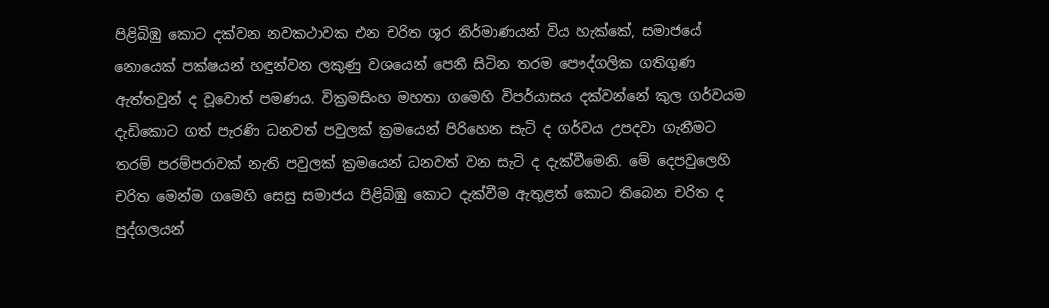පිළිබිඹු කොට දක්වන නවකථාවක එන චරිත ශූර නිර්මාණයන් විය හැක්කේ, සමාජයේ නොයෙක් පක්ෂයන් හඳුන්වන ලකුණු වශයෙන් පෙනී සිටින තරම පෞද්ගලික ගතිගුණ ඇත්තවුන් ද වූවොත් පමණය. වික්‍රමසිංහ මහතා ගමෙහි විපර්යාසය දක්වන්නේ කුල ගර්වයම දැඩිකොට ගත් පැරණි ධනවත් පවුලක් ක්‍රමයෙන් පිරිහෙන සැටි ද ගර්වය උපදවා ගැනීමට තරම් පරම්පරාවක් නැති පවුලක් ක්‍රමයෙන් ධනවත් වන සැටි ද දැක්වීමෙනි. මේ දෙපවුලෙහි චරිත මෙන්ම ගමෙහි සෙසු සමාජය පිළිබිඹු කොට දැක්වීම ඇතුළත් කොට තිබෙන චරිත ද පුද්ගලයන්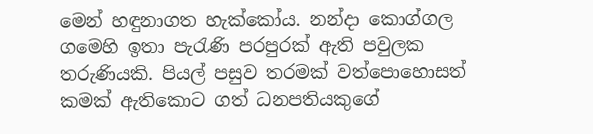මෙන් හඳුනාගත හැක්කෝය. නන්දා කොග්ගල ගමෙහි ඉතා පැරැණි පරපුරක් ඇති පවුලක තරුණියකි. පියල් පසුව තරමක් වත්පොහොසත් කමක් ඇතිකොට ගත් ධනපතියකුගේ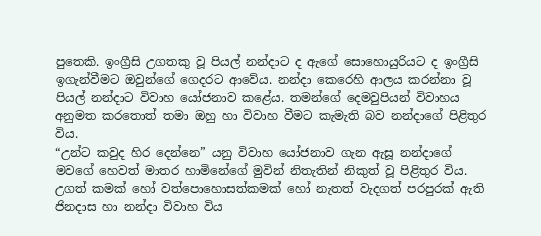පුතෙකි. ඉංග්‍රීසි උගතකු වූ පියල් නන්දාට ද ඇගේ සොහොයුරියට ද ඉංග්‍රීසි ඉගැන්වීමට ඔවුන්ගේ ගෙදරට ආවේය. නන්දා කෙරෙහි ආලය කරන්නා වූ පියල් නන්දාට විවාහ යෝජනාව කළේය. තමන්ගේ දෙමවුපියන් විවාහය අනුමත කරතොත් තමා ඔහු හා විවාහ වීමට කැමැති බව නන්දාගේ පිළිතුර විය.
“උන්ට කවුද හිර දෙන්නෙ” යනු විවාහ යෝජනාව ගැන ඇසූ නන්දාගේ මවගේ හෙවත් මාතර හාමිනේගේ මුවින් නිතැතින් නිකුත් වූ පිළිතුර විය. උගත් කමක් හෝ වත්පොහොසත්කමක් හෝ නැතත් වැදගත් පරපුරක් ඇති ජිනදාස හා නන්දා විවාහ විය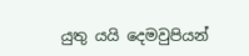යුතු යයි දෙමවුපියන්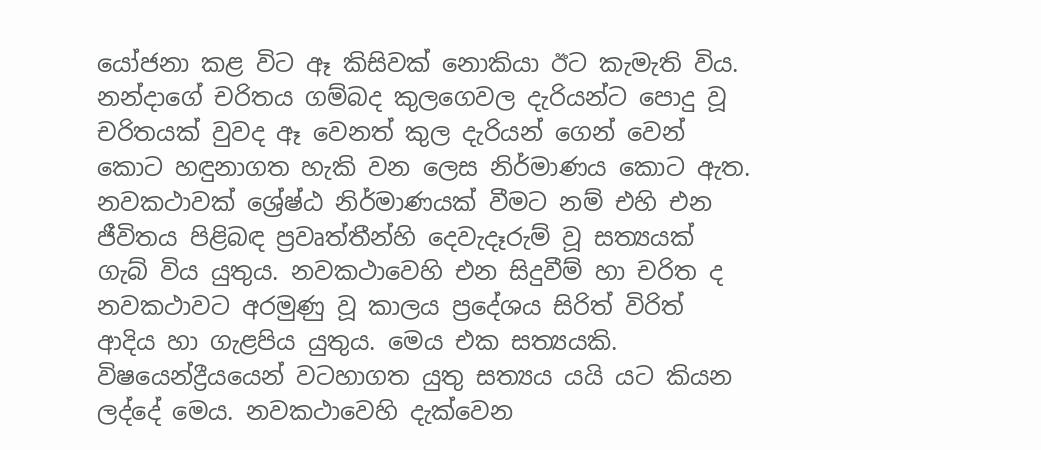යෝජනා කළ විට ඈ කිසිවක් නොකියා ඊට කැමැති විය. නන්දාගේ චරිතය ගම්බද කුලගෙවල දැරියන්ට පොදු වූ චරිතයක් වුවද ඈ වෙනත් කුල දැරියන් ගෙන් වෙන් කොට හඳුනාගත හැකි වන ලෙස නිර්මාණය කොට ඇත. නවකථාවක් ශ්‍රේෂ්ඨ නිර්මාණයක් වීමට නම් එහි එන ජීවිතය පිළිබඳ ප්‍රවෘත්තීන්හි දෙවැදෑරුම් වූ සත්‍යයක් ගැබ් විය යුතුය. නවකථාවෙහි එන සිදුවීම් හා චරිත ද නවකථාවට අරමුණු වූ කාලය ප්‍රදේශය සිරිත් විරිත් ආදිය හා ගැළපිය යුතුය. මෙය එක සත්‍යයකි.
විෂයෙන්ද්‍රීයයෙන් වටහාගත යුතු සත්‍යය යයි යට කියන ලද්දේ මෙය. නවකථාවෙහි දැක්වෙන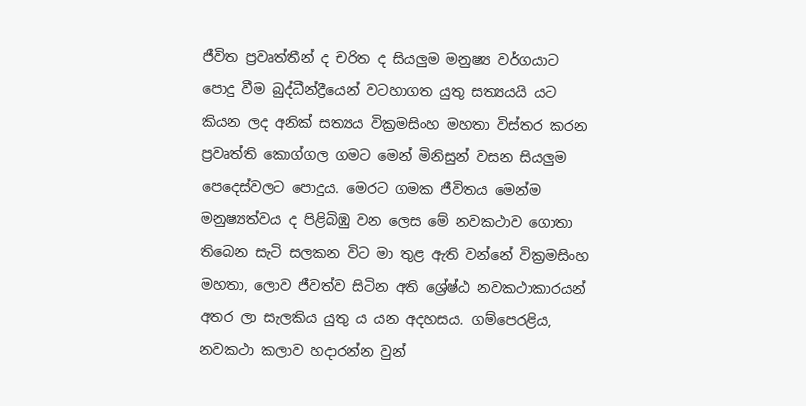ජීවිත ප්‍රවෘත්තීන් ද චරිත ද සියලුම මනුෂ්‍ය වර්ගයාට පොදු වීම බුද්ධීන්ද්‍රීයෙන් වටහාගත යුතු සත්‍යයයි යට කියන ලද අනික් සත්‍යය වික්‍රමසිංහ මහතා විස්තර කරන ප්‍රවෘත්ති කොග්ගල ගමට මෙන් මිනිසුන් වසන සියලුම පෙදෙස්වලට පොදුය. මෙරට ගමක ජීවිතය මෙන්ම මනුෂ්‍යත්වය ද පිළිබිඹු වන ලෙස මේ නවකථාව ගොතා තිබෙන සැටි සලකන විට මා තුළ ඇති වන්නේ වික්‍රමසිංහ මහතා, ලොව ජීවත්ව සිටින අති ශ්‍රේෂ්ඨ නවකථාකාරයන් අතර ලා සැලකිය යුතු ය යන අදහසය. ගම්පෙරළිය, නවකථා කලාව හදාරන්න වුන්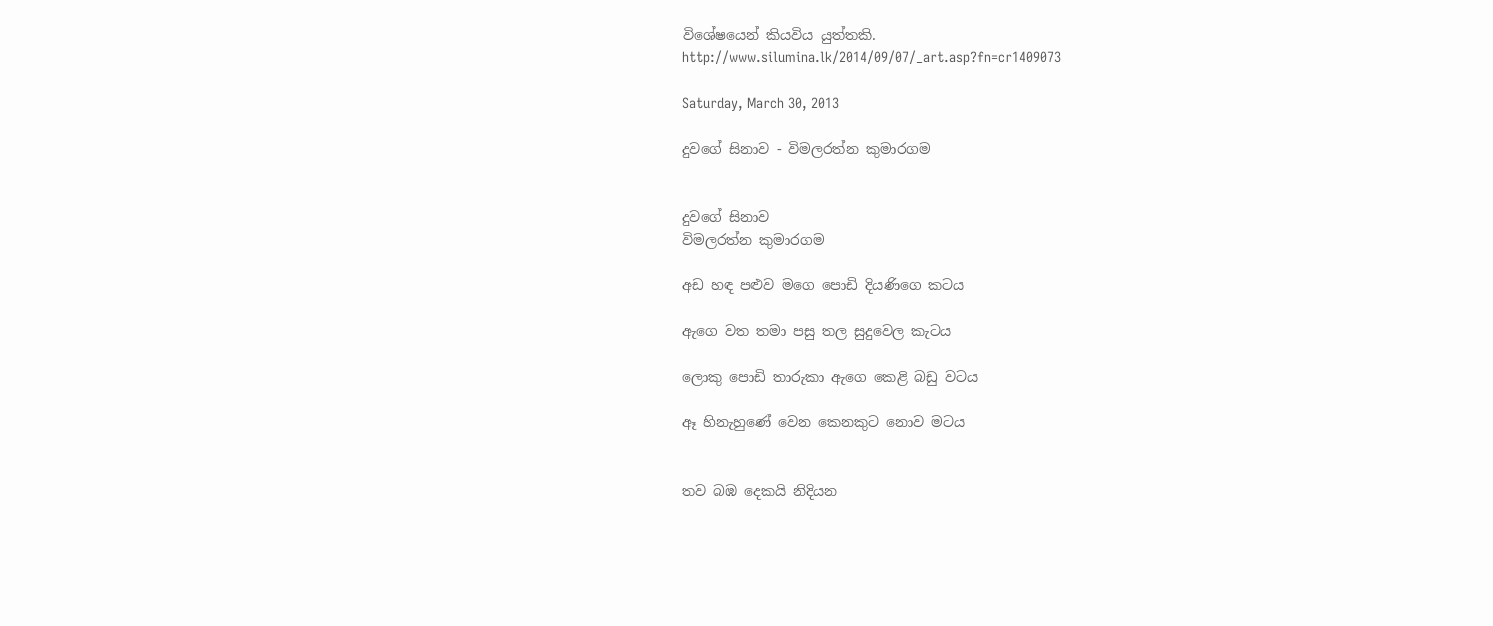විශේෂයෙන් කියවිය යුත්තකි.
http://www.silumina.lk/2014/09/07/_art.asp?fn=cr1409073

Saturday, March 30, 2013

දුවගේ සිනාව - විමලරත්න කුමාරගම


දුවගේ සිනාව
විමලරත්න කුමාරගම

අඩ හඳ පළුව මගෙ පොඩි දියණිගෙ කටය

ඇගෙ වත තමා පසු තල සුදුවෙල කැටය

ලොකු පොඩි තාරුකා ඇගෙ කෙළි බඩු වටය

ඈ හිනැහුණේ වෙන කෙනකුට නොව මටය


තව බඹ දෙකයි නිදියන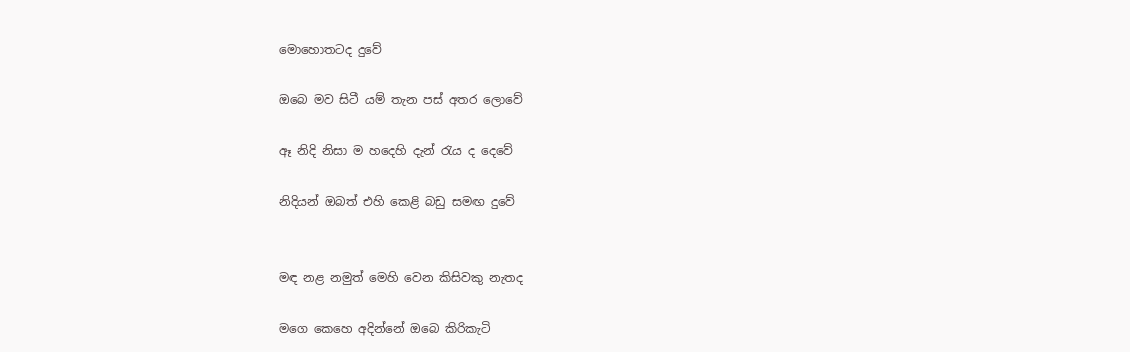මොහොතටද දුවේ

ඔබෙ මව සිටී යම් තැන පස්‌ අතර ලොවේ

ඈ නිදි නිසා ම හදෙහි දැන් රැය ද දෙවේ

නිදියන් ඔබත් එහි කෙළි බඩු සමඟ දුවේ


මඳ නළ නමුත් මෙහි වෙන කිසිවකු නැතද

මගෙ කෙහෙ අදින්නේ ඔබෙ කිරිකැටි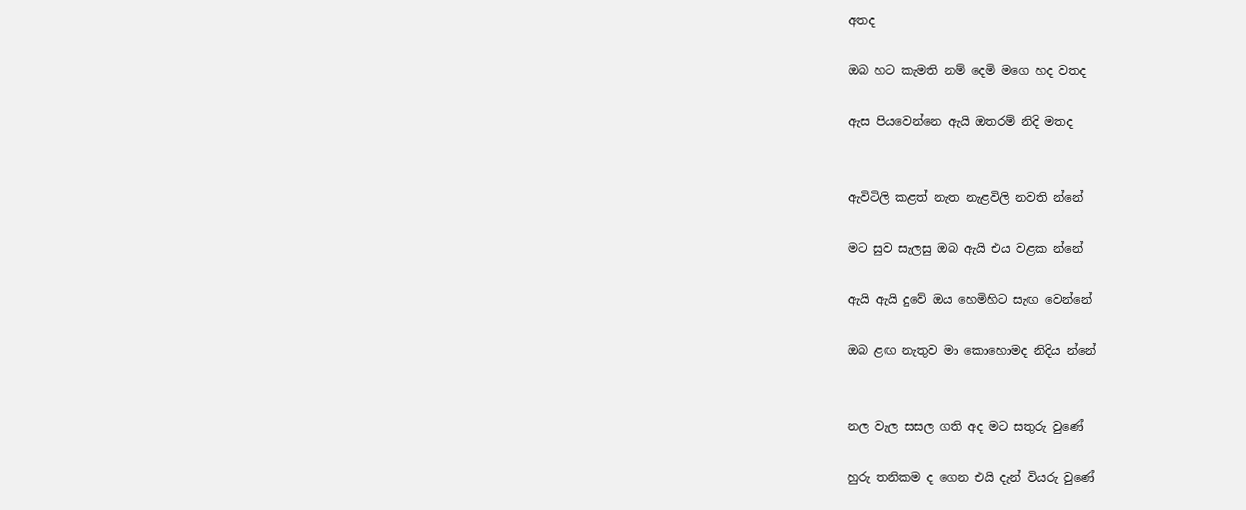අතද

ඔබ හට කැමති නම් දෙමි මගෙ හද වතද

ඇස පියවෙන්නෙ ඇයි ඔතරම් නිදි මතද


ඇවිටිලි කළත් නැත නැළවිලි නවති න්නේ

මට සුව සැලසු ඔබ ඇයි එය වළක න්නේ

ඇයි ඇයි දුවේ ඔය හෙමිහිට සැඟ වෙන්නේ

ඔබ ළඟ නැතුව මා කොහොමද නිදිය න්නේ


නල වැල සසල ගති අද මට සතුරු වුණේ

හුරු තනිකම ද ගෙන එයි දැන් වියරු වුණේ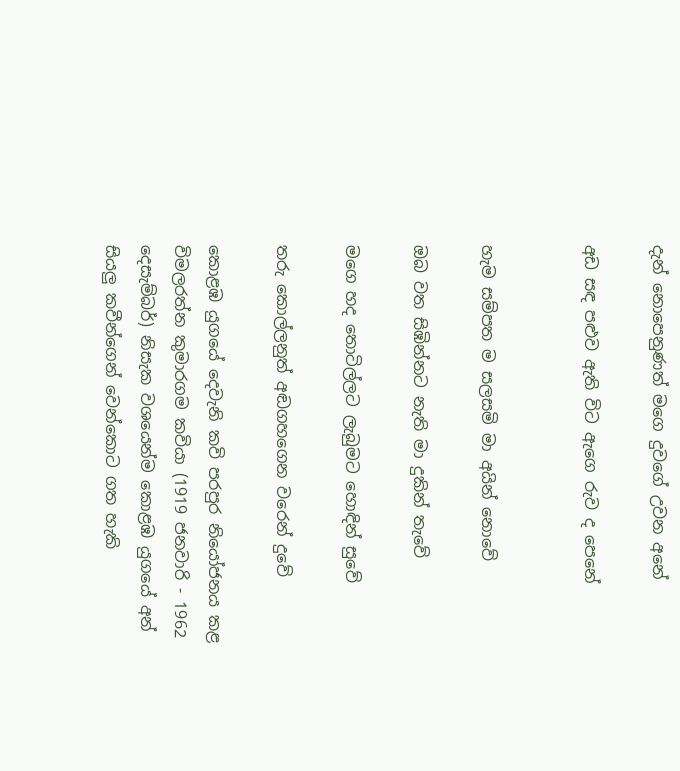දැන් නොපෙනුණත් මගෙ දුවගේ උවන අනේ

අඩ සඳ පළුව ඇති විට ඇගෙ රුව ද පෙනේ


හැම සම්පත ම සලසමි මා අයින් නොවේ

ඔබ වත සිඹින්නට නැති මා දුකින් තැවේ

මගෙ හද තොටිල්ලට ලැබුමට හොඳින් සුවේ

තරු කොල්ලනුත් අඬගහගෙන වරෙන් දුවේ

කොළඹ යුගයේ දෙවැනි කවි පරපුර නියෝජනය කළ විමලරත්න කුමාරගම කවියා (1919 ජනවාරි - 1962 දෙසැම්බර්) නිසැක වශයෙන්ම කොළඹ යුගයේ අන් සියලු කවීන්ගෙන් වෙන්කොට ගත හැකි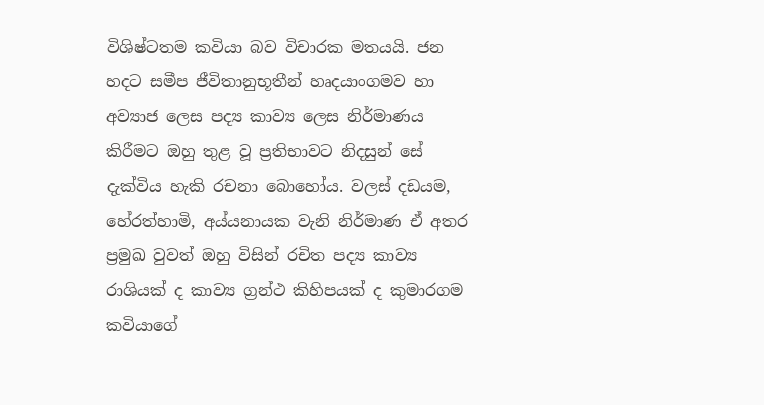විශිෂ්ටතම කවියා බව විචාරක මතයයි. ජන හදට සමීප ජීවිතානුභූතීන් හෘදයාංගමව හා අව්‍යාජ ලෙස පද්‍ය කාව්‍ය ලෙස නිර්මාණය කිරීමට ඔහු තුළ වූ ප්‍රතිභාවට නිදසුන් සේ දැක්‌විය හැකි රචනා බොහෝය. වලස්‌ දඩයම, හේරත්හාමි, අය්යනායක වැනි නිර්මාණ ඒ අතර ප්‍රමුඛ වුවත් ඔහු විසින් රචිත පද්‍ය කාව්‍ය රාශියක්‌ ද කාව්‍ය ග්‍රන්ථ කිහිපයක්‌ ද කුමාරගම කවියාගේ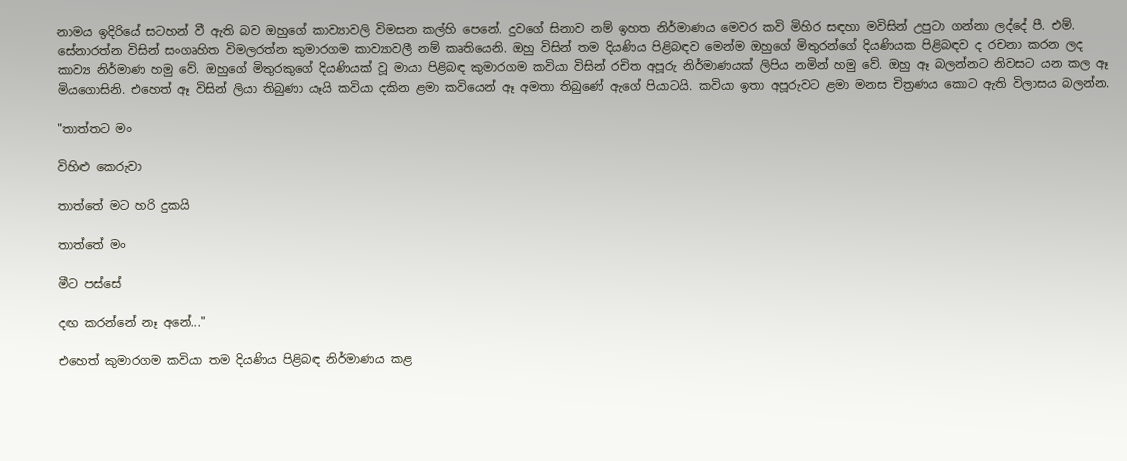නාමය ඉදිරියේ සටහන් වී ඇති බව ඔහුගේ කාව්‍යාවලි විමසන කල්හි පෙනේ. දුවගේ සිනාව නම් ඉහත නිර්මාණය මෙවර කවි මිහිර සඳහා මවිසින් උපුටා ගන්නා ලද්දේ පී. එම්. සේනාරත්න විසින් සංගෘහිත විමලරත්න කුමාරගම කාව්‍යාවලී නම් කෘතියෙනි. ඔහු විසින් තම දියණිය පිළිබඳව මෙන්ම ඔහුගේ මිතුරන්ගේ දියණියක පිළිබඳව ද රචනා කරන ලද කාව්‍ය නිර්මාණ හමු වේ. ඔහුගේ මිතුරකුගේ දියණියක්‌ වූ මායා පිළිබඳ කුමාරගම කවියා විසින් රචිත අපූරු නිර්මාණයක්‌ ලිපිය නමින් හමු වේ. ඔහු ඈ බලන්නට නිවසට යන කල ඈ මියගොසිනි. එහෙත් ඈ විසින් ලියා තිබුණා යෑයි කවියා දකින ළමා කවියෙන් ඈ අමතා තිබුණේ ඇගේ පියාටයි. කවියා ඉතා අපූරුවට ළමා මනස චිත්‍රණය කොට ඇති විලාසය බලන්න.

"තාත්තට මං

විහිළු කෙරුවා

තාත්තේ මට හරි දුකයි

තාත්තේ මං

මීට පස්‌සේ

දඟ කරන්නේ නෑ අනේ..."

එහෙත් කුමාරගම කවියා තම දියණිය පිළිබඳ නිර්මාණය කළ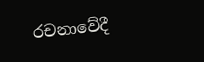රචනාවේදී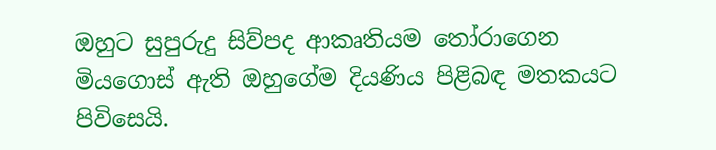ඔහුට සුපුරුදු සිව්පද ආකෘතියම තෝරාගෙන මියගොස්‌ ඇති ඔහුගේම දියණිය පිළිබඳ මතකයට පිවිසෙයි.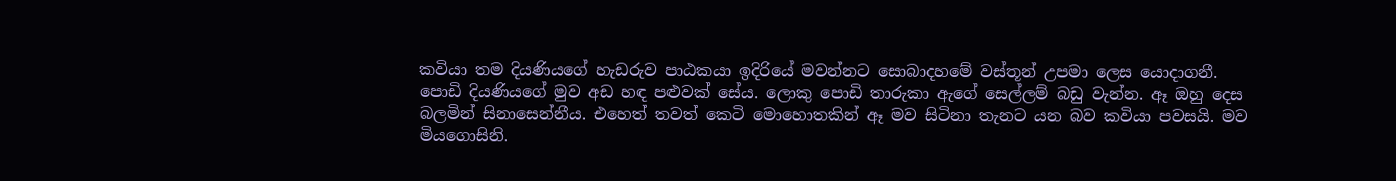කවියා තම දියණියගේ හැඩරුව පාඨකයා ඉදිරියේ මවන්නට සොබාදහමේ වස්‌තූන් උපමා ලෙස යොදාගනී. පොඩි දියණියගේ මුව අඩ හඳ පළුවක්‌ සේය. ලොකු පොඩි තාරුකා ඇගේ සෙල්ලම් බඩු වැන්න. ඈ ඔහු දෙස බලමින් සිනාසෙන්නීය. එහෙත් තවත් කෙටි මොහොතකින් ඈ මව සිටිනා තැනට යන බව කවියා පවසයි. මව මියගොසිනි.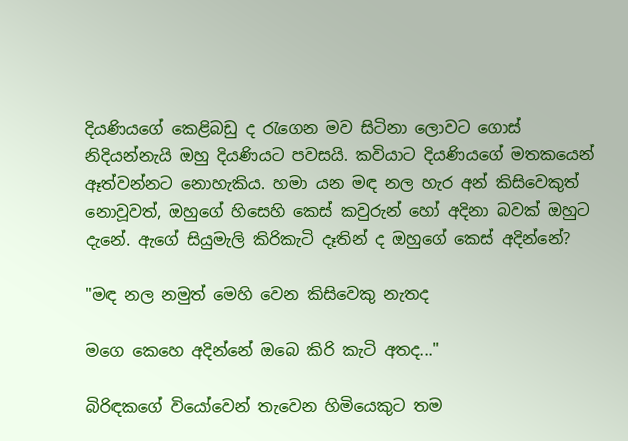දියණියගේ කෙළිබඩු ද රැගෙන මව සිටිනා ලොවට ගොස්‌ නිදියන්නැයි ඔහු දියණියට පවසයි. කවියාට දියණියගේ මතකයෙන් ඈත්වන්නට නොහැකිය. හමා යන මඳ නල හැර අන් කිසිවෙකුත් නොවූවත්, ඔහුගේ හිසෙහි කෙස්‌ කවුරුන් හෝ අදිනා බවක්‌ ඔහුට දැනේ. ඇගේ සියුමැලි කිරිකැටි දෑතින් ද ඔහුගේ කෙස්‌ අදින්නේ?

"මඳ නල නමුත් මෙහි වෙන කිසිවෙකු නැතද

මගෙ කෙහෙ අදින්නේ ඔබෙ කිරි කැටි අතද..."

බිරිඳකගේ වියෝවෙන් තැවෙන හිමියෙකුට තම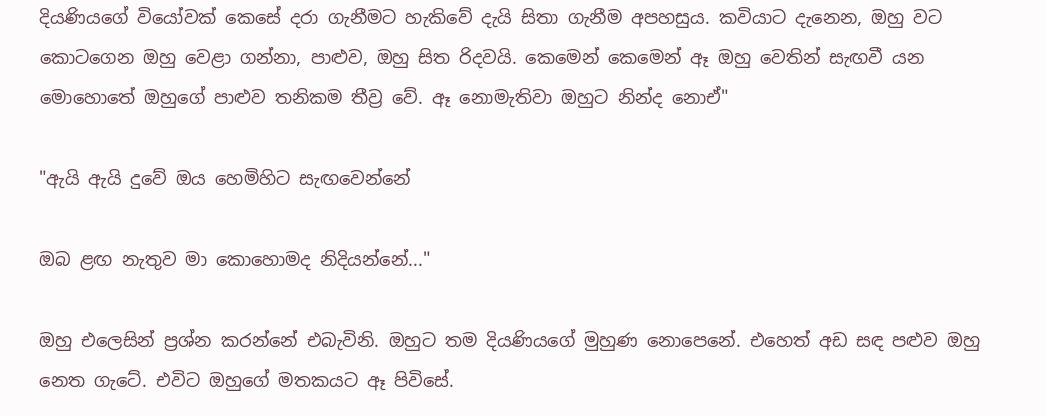දියණියගේ වියෝවක්‌ කෙසේ දරා ගැනීමට හැකිවේ දැයි සිතා ගැනීම අපහසුය. කවියාට දැනෙන, ඔහු වට කොටගෙන ඔහු වෙළා ගන්නා, පාළුව, ඔහු සිත රිදවයි. කෙමෙන් කෙමෙන් ඈ ඔහු වෙතින් සැඟවී යන මොහොතේ ඔහුගේ පාළුව තනිකම තීව්‍ර වේ. ඈ නොමැතිවා ඔහුට නින්ද නොඒ"

"ඇයි ඇයි දුවේ ඔය හෙමිහිට සැඟවෙන්නේ

ඔබ ළඟ නැතුව මා කොහොමද නිදියන්නේ..."

ඔහු එලෙසින් ප්‍රශ්න කරන්නේ එබැවිනි. ඔහුට තම දියණියගේ මුහුණ නොපෙනේ. එහෙත් අඩ සඳ පළුව ඔහු නෙත ගැටේ. එවිට ඔහුගේ මතකයට ඈ පිවිසේ.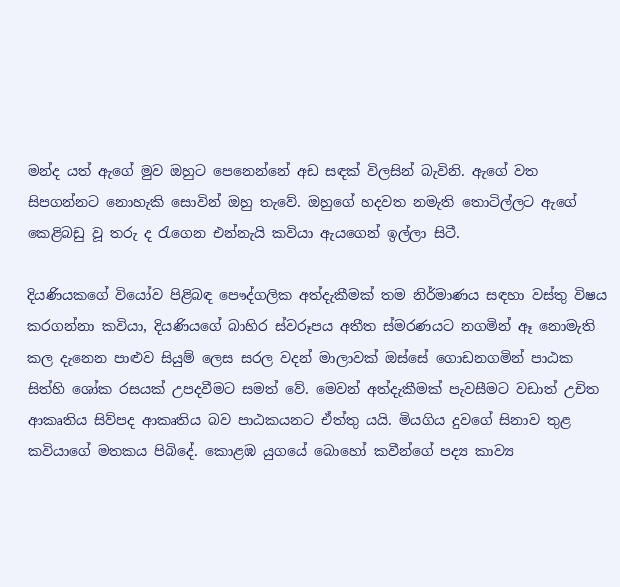මන්ද යත් ඇගේ මුව ඔහුට පෙනෙන්නේ අඩ සඳක්‌ විලසින් බැවිනි. ඇගේ වත සිපගන්නට නොහැකි සොවින් ඔහු තැවේ. ඔහුගේ හදවත නමැති තොටිල්ලට ඇගේ කෙළිබඩු වූ තරු ද රැගෙන එන්නැයි කවියා ඇයගෙන් ඉල්ලා සිටී.

දියණියකගේ වියෝව පිළිබඳ පෞද්ගලික අත්දැකීමක්‌ තම නිර්මාණය සඳහා වස්‌තු විෂය කරගන්නා කවියා, දියණියගේ බාහිර ස්‌වරූපය අතීත ස්‌මරණයට නගමින් ඈ නොමැති කල දැනෙන පාළුව සියුම් ලෙස සරල වදන් මාලාවක්‌ ඔස්‌සේ ගොඩනගමින් පාඨක සිත්හි ශෝක රසයක්‌ උපදවීමට සමත් වේ. මෙවන් අත්දැකීමක්‌ පැවසීමට වඩාත් උචිත ආකෘතිය සිව්පද ආකෘතිය බව පාඨකයනට ඒත්තු යයි. මියගිය දුවගේ සිනාව තුළ කවියාගේ මතකය පිබිදේ. කොළඹ යුගයේ බොහෝ කවීන්ගේ පද්‍ය කාව්‍ය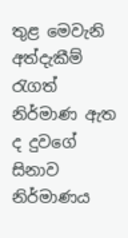තුළ මෙවැනි අත්දැකීම් රැගත් නිර්මාණ ඇත ද දුවගේ සිනාව නිර්මාණය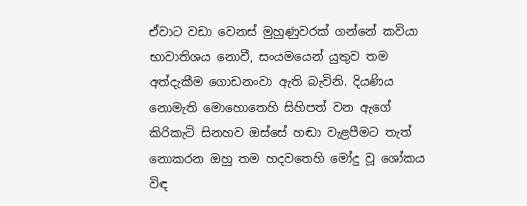ඒවාට වඩා වෙනස්‌ මුහුණුවරක්‌ ගන්නේ කවියා භාවාතිශය නොවී, සංයමයෙන් යුතුව තම අත්දැකීම ගොඩනංවා ඇති බැවිනි. දියණිය නොමැති මොහොතෙහි සිහිපත් වන ඇගේ කිරිකැටි සිනහව ඔස්‌සේ හඬා වැළපීමට තැත් නොකරන ඔහු තම හදවතෙහි මෝදු වූ ශෝකය විඳ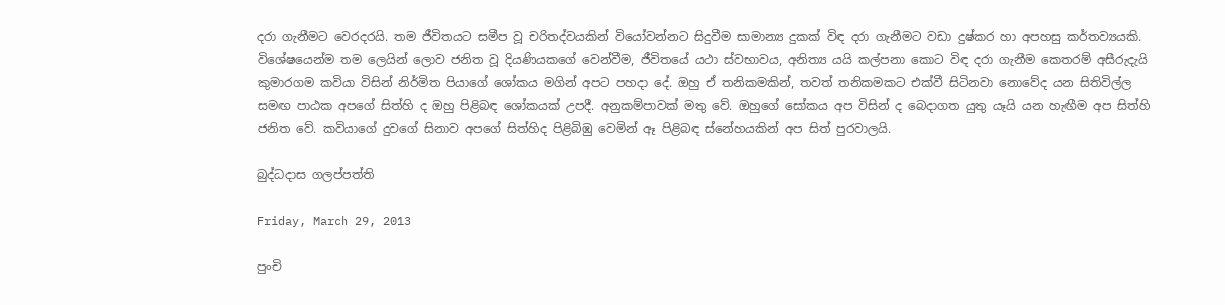දරා ගැනීමට වෙරදරයි. තම ජීවිතයට සමීප වූ චරිතද්වයකින් වියෝවන්නට සිදුවීම සාමාන්‍ය දුකක්‌ විඳ දරා ගැනීමට වඩා දුෂ්කර හා අපහසු කර්තව්‍යයකි. විශේෂයෙන්ම තම ලෙයින් ලොව ජනිත වූ දියණියකගේ වෙන්වීම, ජීවිතයේ යථා ස්‌වභාවය, අනිත්‍ය යයි කල්පනා කොට විඳ දරා ගැනීම කෙතරම් අසීරුදැයි කුමාරගම කවියා විසින් නිර්මිත පියාගේ ශෝකය මගින් අපට පහදා දේ. ඔහු ඒ තනිකමකින්, තවත් තනිකමකට එක්‌වී සිටිනවා නොවේද යන සිතිවිල්ල සමඟ පාඨක අපගේ සිත්හි ද ඔහු පිළිබඳ ශෝකයක්‌ උපදී. අනුකම්පාවක්‌ මතු වේ. ඔහුගේ සෝකය අප විසින් ද බෙදාගත යුතු යෑයි යන හැඟීම අප සිත්හි ජනිත වේ. කවියාගේ දුවගේ සිනාව අපගේ සිත්හිද පිළිබිඹු වෙමින් ඈ පිළිබඳ ස්‌නේහයකින් අප සිත් පුරවාලයි.

බුද්ධදාස ගලප්පත්ති

Friday, March 29, 2013

පුංචි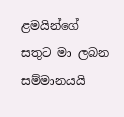ළමයින්ගේ සතුට මා ලබන සම්මානයයි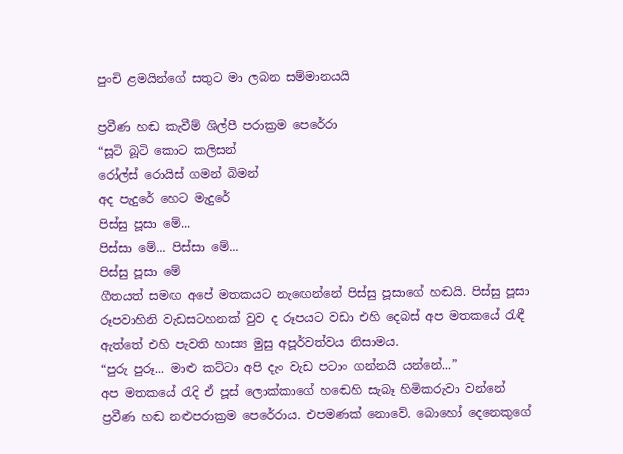පුංචි ළමයින්ගේ සතුට මා ලබන සම්මානයයි

ප්‍රවීණ හඬ කැවීම් ශිල්පී පරාක්‍රම පෙරේරා
“සූටි බූටි කොට කලිසන්
රෝල්ස් රොයිස් ගමන් බිමන්
අද පැදුරේ හෙට මැදුරේ
පිස්සු පූසා මේ...
පිස්සා මේ... පිස්සා මේ...
පිස්සු පූසා මේ
ගීතයත් සමඟ අපේ මතකයට නැඟෙන්නේ පිස්සු පූසාගේ හඬයි. පිස්සු පූසා රූපවාහිනි වැඩසටහනක් වුව ද රූපයට වඩා එහි දෙබස් අප මතකයේ රැඳී ඇත්තේ එහි පැවති හාස්‍ය මුසු අපූර්වත්වය නිසාමය.
“පුරු පුරූ... මාළු කට්ටා අපි දැං වැඩ පටාං ගන්නයි යන්නේ...”
අප මතකයේ රැදි ඒ පූස් ලොක්කාගේ හඬෙහි සැබෑ හිමිකරුවා වන්නේ ප්‍රවීණ හඬ නළුපරාක්‍රම පෙරේරාය. එපමණක් නොවේ. බොහෝ දෙනෙකුගේ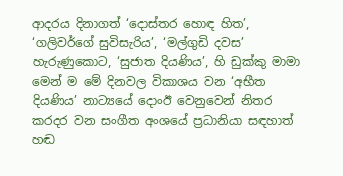ආදරය දිනාගත් ‘දොස්තර හොඳ හිත’, ‘ගලිවර්ගේ සුවිසැරිය’, ‘මල්ගුඩි දවස’ හැරුණුකොට, ‘සුජාත දියණිය’, හි ඩුක්කු මාමා මෙන් ම මේ දිනවල විකාශය වන ‘අභීත දියණිය’ නාට්‍යයේ දොංඊ වෙනුවෙන් නිතර කරදර වන සංගීත අංශයේ ප්‍රධානියා සඳහාත් හඬ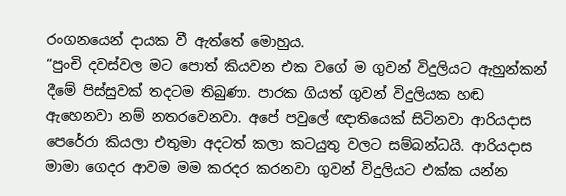රංගනයෙන් දායක වී ඇත්තේ මොහුය.
“පුංචි දවස්වල මට පොත් කියවන එක වගේ ම ගුවන් විදුලියට ඇහුන්කන් දීමේ පිස්සුවක් තදටම තිබුණා. පාරක ගියත් ගුවන් විදුලියක හඬ ඇහෙනවා නම් නතරවෙනවා. අපේ පවුලේ ඥාතියෙක් සිටිනවා ආරියදාස පෙරේරා කියලා එතුමා අදටත් කලා කටයුතු වලට සම්බන්ධයි. ආරියදාස මාමා ගෙදර ආවම මම කරදර කරනවා ගුවන් විදුලියට එක්ක යන්න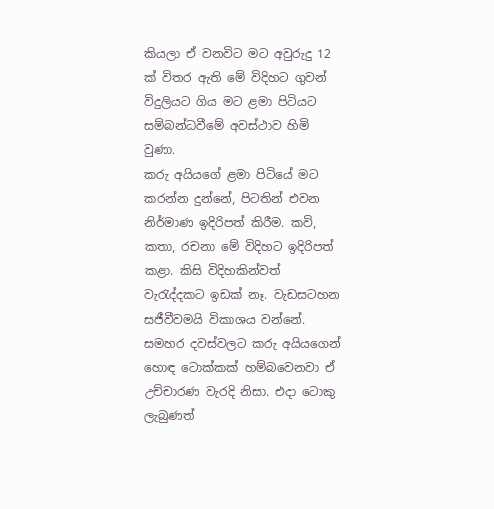කියලා ඒ වනවිට මට අවුරුදු 12 ක් විතර ඇති මේ විදිහට ගුවන් විදුලියට ගිය මට ළමා පිටියට සම්බන්ධවීමේ අවස්ථාව හිමි වුණා.
කරු අයියගේ ළමා පිටියේ මට කරන්න දුන්නේ, පිටතින් එවන නිර්මාණ ඉදිරිපත් කිරීම. කවි, කතා, රචනා මේ විදිහට ඉදිරිපත් කළා. කිසි විදිහකින්වත් වැරැද්දකට ඉඩක් නෑ. වැඩසටහන සජීවීවමයි විකාශය වන්නේ.
සමහර දවස්වලට කරු අයියගෙන් හොඳ ටොක්කක් හම්බවෙනවා ඒ උච්චාරණ වැරදි නිසා. එදා ටොකු ලැබුණත්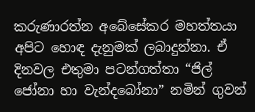කරුණාරත්න අබේසේකර මහත්තයා අපිට හොඳ දැනුමක් ලබාදුන්නා. ඒ දිනවල එතුමා පටන්ගත්තා “ජිල් ජෝනා හා වැන්දබෝනා” නමින් ගුවන්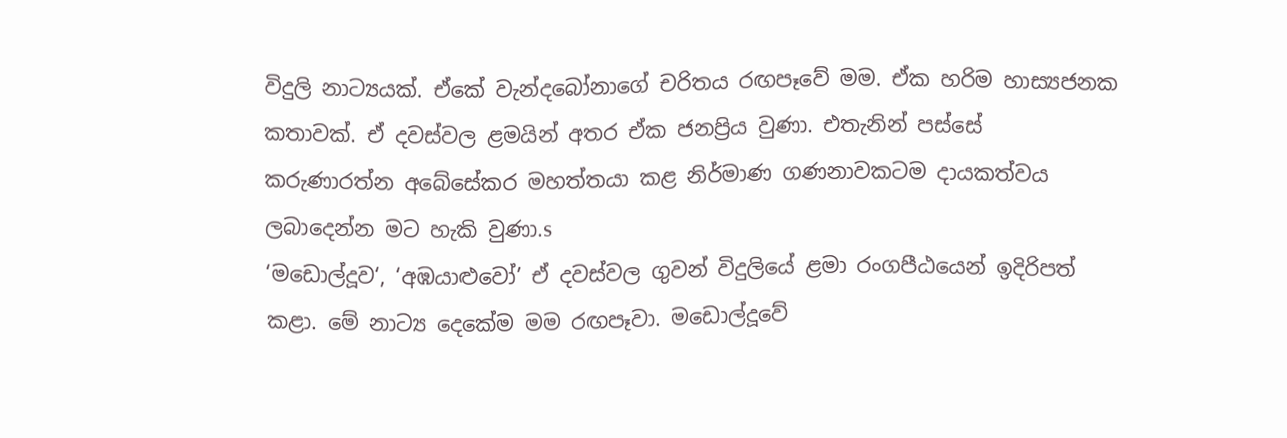විදුලි නාට්‍යයක්. ඒකේ වැන්දබෝනාගේ චරිතය රඟපෑවේ මම. ඒක හරිම හාස්‍යජනක කතාවක්. ඒ දවස්වල ළමයින් අතර ඒක ජනප්‍රිය වුණා. එතැනින් පස්සේ කරුණාරත්න අබේසේකර මහත්තයා කළ නිර්මාණ ගණනාවකටම දායකත්වය ලබාදෙන්න මට හැකි වුණා.s
‘මඩොල්දූව‘, ‘අඹයාළුවෝ’ ඒ දවස්වල ගුවන් විදුලියේ ළමා රංගපීඨයෙන් ඉදිරිපත් කළා. මේ නාට්‍ය දෙකේම මම රඟපෑවා. මඩොල්දූවේ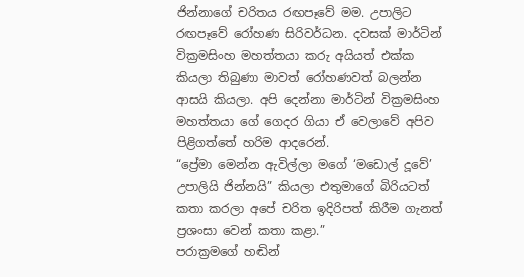ජින්නාගේ චරිතය රඟපෑවේ මම. උපාලිට රඟපෑවේ රෝහණ සිරිවර්ධන. දවසක් මාර්ටින් වික්‍රමසිංහ මහත්තයා කරු අයියත් එක්ක කියලා තිබුණා මාවත් රෝහණවත් බලන්න ආසයි කියලා. අපි දෙන්නා මාර්ටින් වික්‍රමසිංහ මහත්තයා ගේ ගෙදර ගියා ඒ වෙලාවේ අපිව පිළිගත්තේ හරිම ආදරෙන්.
“ප්‍රේමා මෙන්න ඇවිල්ලා මගේ ‘මඩොල් දූවේ’ උපාලියි ජින්නයි” කියලා එතුමාගේ බිරියටත් කතා කරලා අපේ චරිත ඉදිරිපත් කිරීම ගැනත් ප්‍රශංසා වෙන් කතා කළා.”
පරාක්‍රමගේ හඬින්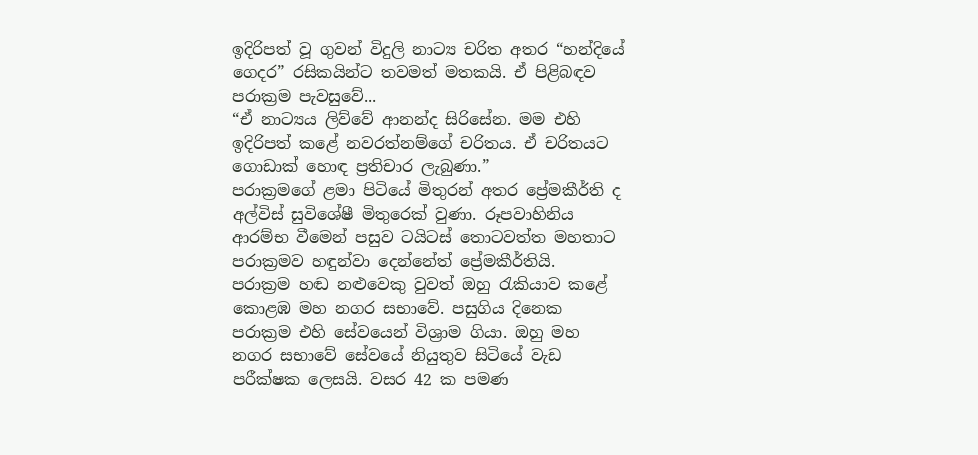ඉදිරිපත් වූ ගුවන් විදුලි නාට්‍ය චරිත අතර “හන්දියේ ගෙදර” රසිකයින්ට තවමත් මතකයි. ඒ පිළිබඳව පරාක්‍රම පැවසුවේ...
“ඒ නාට්‍යය ලිව්වේ ආනන්ද සිරිසේන. මම එහි ඉදිරිපත් කළේ නවරත්නම්ගේ චරිතය. ඒ චරිතයට ගොඩාක් හොඳ ප්‍රතිචාර ලැබුණා.”
පරාක්‍රමගේ ළමා පිටියේ මිතුරන් අතර ප්‍රේමකීර්ති ද අල්විස් සුවිශේෂී මිතුරෙක් වුණා. රූපවාහිනිය ආරම්භ වීමෙන් පසුව ටයිටස් තොටවත්ත මහතාට පරාක්‍රමව හඳුන්වා දෙන්නේත් ප්‍රේමකීර්තියි.
පරාක්‍රම හඬ නළුවෙකු වුවත් ඔහු රැකියාව කළේ කොළඹ මහ නගර සභාවේ. පසුගිය දිනෙක පරාක්‍රම එහි සේවයෙන් විශ්‍රාම ගියා. ඔහු මහ නගර සභාවේ සේවයේ නියුතුව සිටියේ වැඩ පරීක්ෂක ලෙසයි. වසර 42 ක පමණ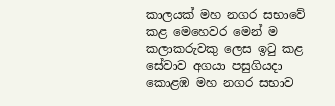කාලයක් මහ නගර සභාවේ කළ මෙහෙවර මෙන් ම කලාකරුවකු ලෙස ඉටු කළ සේවාව අගයා පසුගියදා කොළඹ මහ නගර සභාව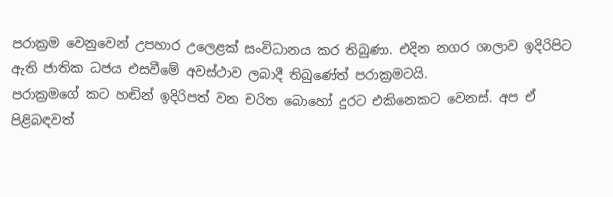පරාක්‍රම වෙනුවෙන් උපහාර උලෙළක් සංවිධානය කර තිබුණා. එදින නගර ශාලාව ඉදිරිපිට ඇති ජාතික ධජය එසවීමේ අවස්ථාව ලබාදී තිබුණේත් පරාක්‍රමටයි.
පරාක්‍රමගේ කට හඬින් ඉදිරිපත් වන චරිත බොහෝ දුරට එකිනෙකට වෙනස්. අප ඒ පිළිබඳවත්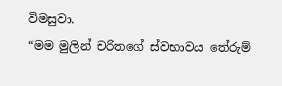විමසුවා.
“මම මුලින් චරිතගේ ස්වභාවය තේරුම්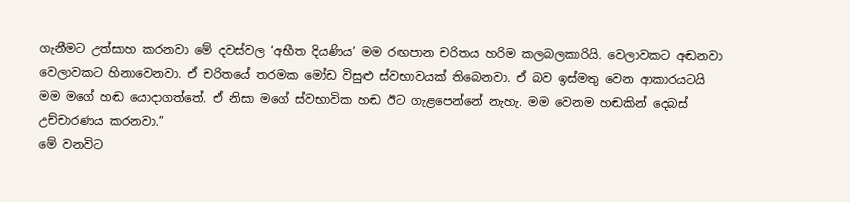ගැනීමට උත්සාහ කරනවා මේ දවස්වල ‘අභීත දියණිය’ මම රඟපාන චරිතය හරිම කලබලකාරියි. වෙලාවකට අඬනවා වෙලාවකට හිනාවෙනවා. ඒ චරිතයේ තරමක මෝඩ විසුළු ස්වභාවයක් තිබෙනවා. ඒ බව ඉස්මතු වෙන ආකාරයටයි මම මගේ හඬ යොදාගත්තේ. ඒ නිසා මගේ ස්වභාවික හඬ ඊට ගැළපෙන්නේ නැහැ. මම වෙනම හඬකින් දෙබස් උච්චාරණය කරනවා.”
මේ වනවිට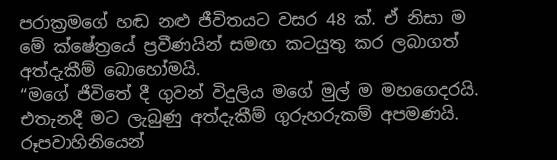පරාක්‍රමගේ හඬ නළු ජීවිතයට වසර 48 ක්. ඒ නිසා ම මේ ක්ෂේත්‍රයේ ප්‍රවීණයින් සමඟ කටයුතු කර ලබාගත් අත්දැකීම් බොහෝමයි.
“මගේ ජීවිතේ දී ගුවන් විදුලිය මගේ මුල් ම මහගෙදරයි. එතැනදී මට ලැබුණු අත්දැකීම් ගුරුහරුකම් අපමණයි. රූපවාහිනියෙන්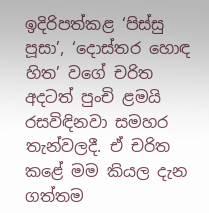ඉදිරිපත්කළ ‘පිස්සු පූසා’, ‘දොස්තර හොඳ හිත’ වගේ චරිත අදටත් පුංචි ළමයි රසවිඳිනවා සමහර තැන්වලදී. ඒ චරිත කළේ මම කියල දැන ගත්තම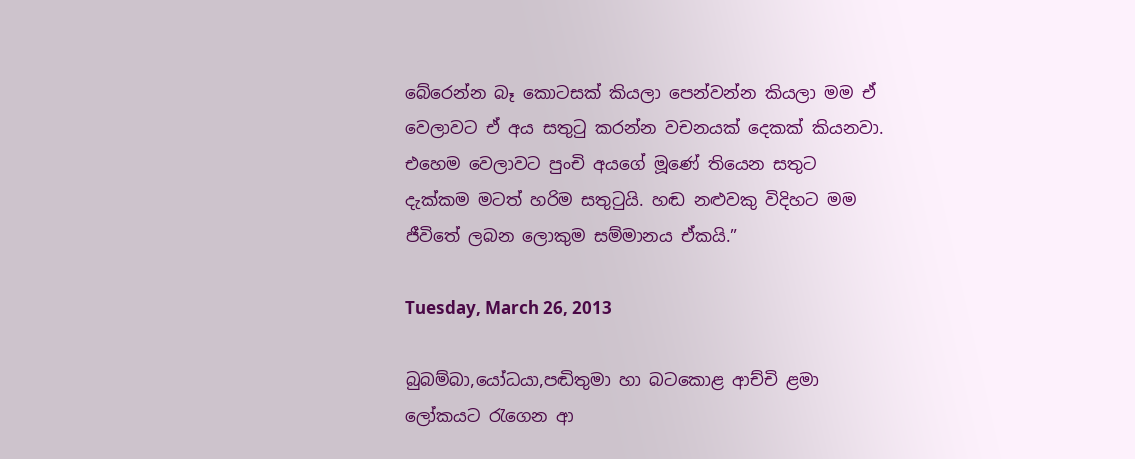බේරෙන්න බෑ කොටසක් කියලා පෙන්වන්න කියලා මම ඒ වෙලාවට ඒ අය සතුටු කරන්න වචනයක් දෙකක් කියනවා. එහෙම වෙලාවට පුංචි අයගේ මූණේ තියෙන සතුට දැක්කම මටත් හරිම සතුටුයි. හඬ නළුවකු විදිහට මම ජීවිතේ ලබන ලොකුම සම්මානය ඒකයි.”

Tuesday, March 26, 2013

බුබම්බා,යෝධයා,පඬිතුමා හා බටකොළ ආච්චි ළමා ලෝකයට රැගෙන ආ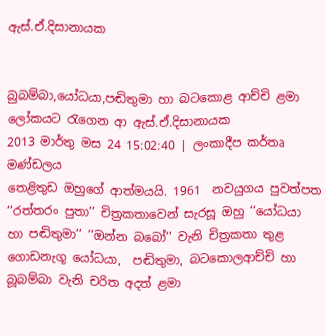ඇස්.ඒ.දිසානායක


බුබම්බා,යෝධයා,පඬිතුමා හා බටකොළ ආච්චි ළමා ලෝකයට රැගෙන ආ ඇස්.ඒ.දිසානායක
2013 මාර්තු මස 24 15:02:40 | ලංකාදීප කර්තෘ මණ්ඩලය
තෙළිතුඩ ඔහුගේ ආත්මයයි. 1961  නවයුගය පුවත්පත ‘‘රත්තරං පුතා’’ චිත්‍රකතාවෙන් සැරසූ ඔහු ‘‘යෝධයා හා පඬිතුමා’’ ‘‘ඔන්න බබෝ’’ වැනි චිත්‍රකතා තුළ ගොඩනැගූ යෝධයා,  පඬිතුමා, බටකොලආච්චි හා බූබම්බා වැනි චරිත අදත් ළමා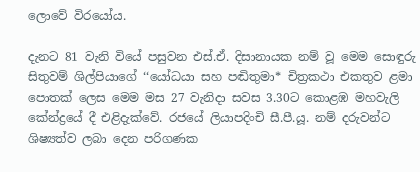ලොවේ විරයෝය.

දැනට 81 වැනි වියේ පසුවන එස්.ඒ. දිසානායක නම් වූ මෙම සොඳුරු සිතුවම් ශිල්පියාගේ ‘‘යෝධයා සහ පඬිතුමා* චිත්‍රකථා එකතුව ළමා පොතක් ලෙස මෙම මස 27 වැනිදා සවස 3.30ට කොළඹ මහවැලි කේන්ද්‍රයේ දී එළිදැක්වේ. රජයේ ලියාපදිංචි සී.පී.යූ. නම් දරුවන්ට ශිෂ්‍යත්ව ලබා දෙන පරිගණක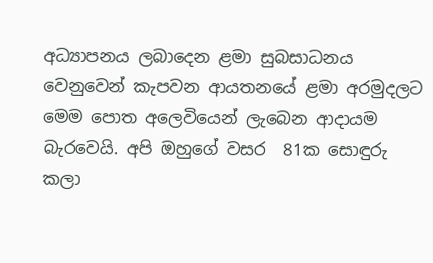අධ්‍යාපනය ලබාදෙන ළමා සුබසාධනය වෙනුවෙන් කැපවන ආයතනයේ ළමා අරමුදලට මෙම පොත අලෙවියෙන් ලැබෙන ආදායම බැරවෙයි. අපි ඔහුගේ වසර  81ක සොඳුරු කලා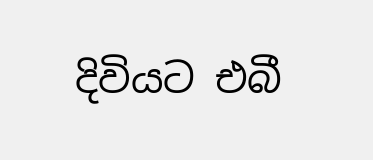දිවියට එබී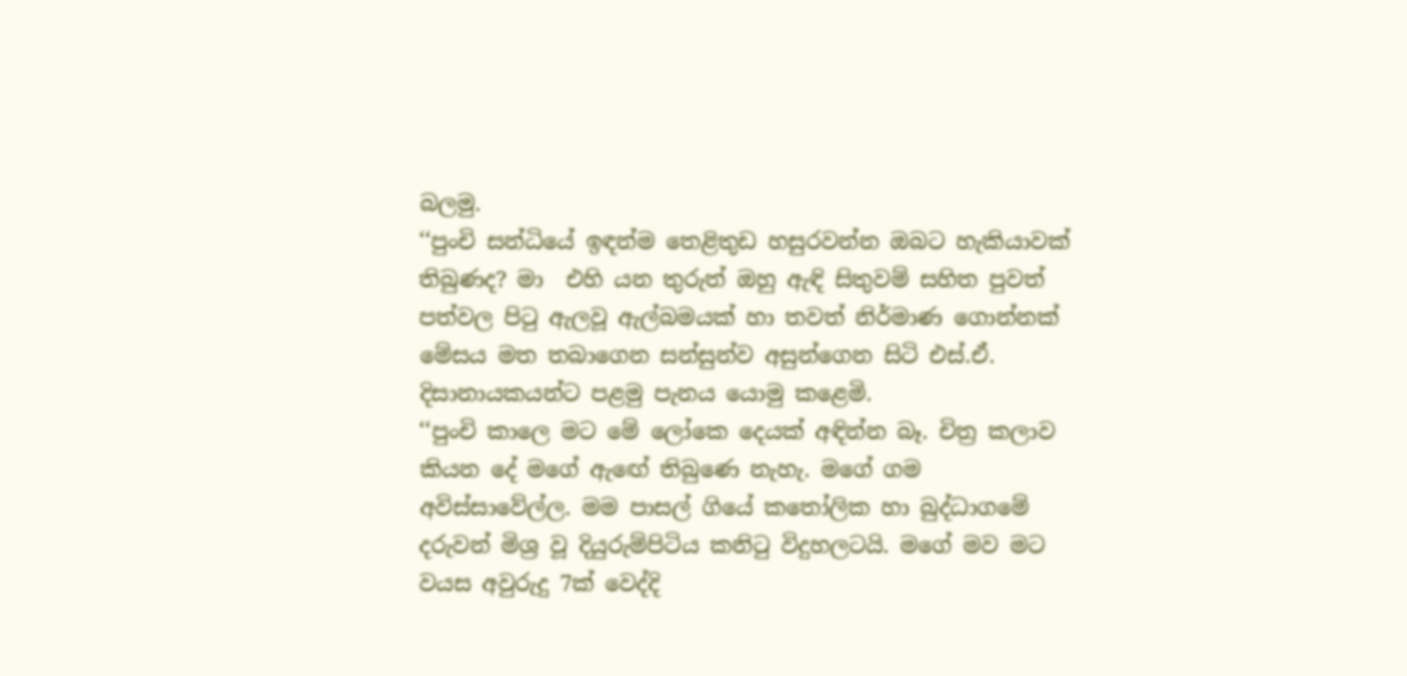බලමු.
‘‘පුංචි සන්ධියේ ඉඳන්ම තෙළිතුඩ හසුරවන්න ඔබට හැකියාවක්  තිබුණද? මා  එහි යන තුරුත් ඔහු ඇඳි සිතුවම් සහිත පුවත් පත්වල පිටු ඇලවූ ඇල්බමයක් හා තවත් නිර්මාණ ගොන්නක් මේසය මත තබාගෙන සන්සුන්ව අසුන්ගෙන සිටි එස්.ඒ. දිසානායකයන්ට පළමු පැනය යොමු කළෙමි.
‘‘පුංචි කාලෙ මට මේ ලෝකෙ දෙයක් අඳින්න බෑ. චිත්‍ර කලාව කියන දේ මගේ ඇඟේ තිබුණෙ නැහැ. මගේ ගම අවිස්සාවේල්ල. මම පාසල් ගියේ කතෝලික හා බුද්ධාගමේ දරුවන් මිශ්‍ර වූ දියුරුම්පිටිය කනිටු විදුහලටයි. මගේ මව මට වයස අවුරුදු 7ක් වෙද්දි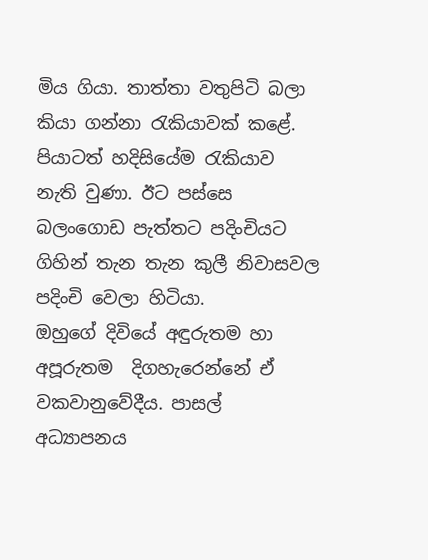මිය ගියා. තාත්තා වතුපිටි බලා කියා ගන්නා රැකියාවක් කළේ. පියාටත් හදිසියේම රැකියාව නැති වුණා. ඊට පස්සෙ බලංගොඩ පැත්තට පදිංචියට ගිහින් තැන තැන කුලී නිවාසවල පදිංචි වෙලා හිටියා.
ඔහුගේ දිවියේ අඳුරුතම හා අපූරුතම  දිගහැරෙන්නේ ඒ වකවානුවේදීය. පාසල් අධ්‍යාපනය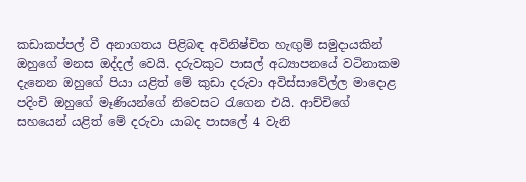කඩාකප්පල් වී අනාගතය පිළිබඳ අවිනිෂ්චිත හැඟුම් සමුදායකින් ඔහුගේ මනස ඔද්දල් වෙයි. දරුවකුට පාසල් අධ්‍යාපනයේ වටිනාකම දැනෙන ඔහුගේ පියා යළිත් මේ කුඩා දරුවා අවිස්සාවේල්ල මාදොළ පදිංචි ඔහුගේ මෑණියන්ගේ නිවෙසට රැගෙන එයි. ආච්චිගේ සහයෙන් යළිත් මේ දරුවා යාබද පාසලේ 4 වැනි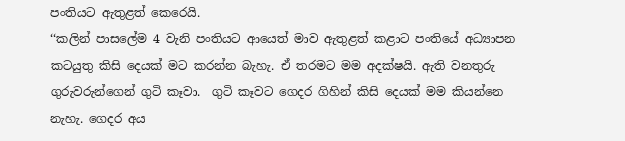පංතියට ඇතුළත් කෙරෙයි.
‘‘කලින් පාසලේම 4 වැනි පංතියට ආයෙත් මාව ඇතුළත් කළාට පංතියේ අධ්‍යාපන කටයුතු කිසි දෙයක් මට කරන්න බැහැ. ඒ තරමට මම අදක්ෂයි. ඇති වනතුරු ගුරුවරුන්ගෙන් ගුටි කෑවා.  ගුටි කෑවට ගෙදර ගිහින් කිසි දෙයක් මම කියන්නෙ නැහැ. ගෙදර අය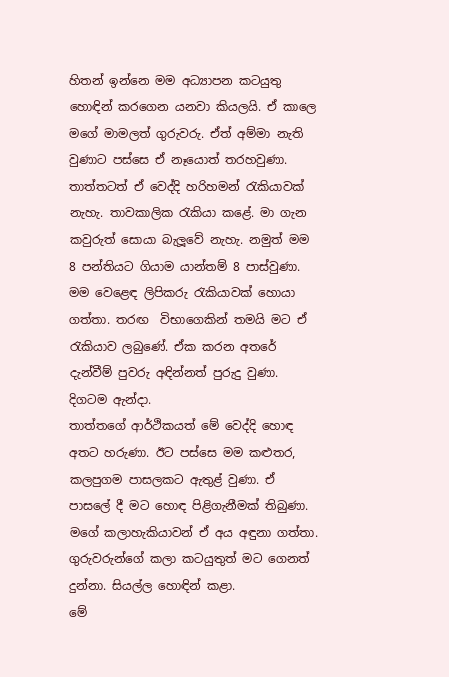හිතන් ඉන්නෙ මම අධ්‍යාපන කටයුතු හොඳින් කරගෙන යනවා කියලයි. ඒ කාලෙ මගේ මාමලත් ගුරුවරු. ඒත් අම්මා නැති වුණාට පස්සෙ ඒ නෑයොත් තරහවුණා. තාත්තටත් ඒ වෙද්දි හරිහමන් රැකියාවක් නැහැ. තාවකාලික රැකියා කළේ. මා ගැන කවුරුත් සොයා බැලූවේ නැහැ. නමුත් මම 8 පන්තියට ගියාම යාන්තම් 8 පාස්වුණා. මම වෙළෙඳ ලිපිකරු රැකියාවක් හොයා ගත්තා. තරඟ  විභාගෙකින් තමයි මට ඒ රැකියාව ලබුණේ. ඒක කරන අතරේ දැන්වීම් පුවරු අඳින්නත් පුරුදු වුණා. දිගටම ඇන්දා.
තාත්තගේ ආර්ථිකයත් මේ වෙද්දි හොඳ අතට හරුණා. ඊට පස්සෙ මම කළුතර, කලපුගම පාසලකට ඇතුළ් වුණා. ඒ පාසලේ දී මට හොඳ පිළිගැනීමක් තිබුණා. මගේ කලාහැකියාවන් ඒ අය අඳුනා ගත්තා. ගුරුවරුන්ගේ කලා කටයුතුත් මට ගෙනත් දුන්නා. සියල්ල හොඳින් කළා.
මේ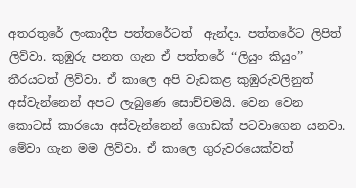අතරතුරේ ලංකාදීප පත්තරේටත්  ඇන්දා. පත්තරේට ලිපිත් ලිව්වා. කුඹුරු පනත ගැන ඒ පත්තරේ ‘‘ලියුං කියුං’’ තීරයටත් ලිව්වා. ඒ කාලෙ අපි වැඩකළ කුඹුරුවලිනුත් අස්වැන්නෙන් අපට ලැබුණෙ සොච්චමයි. වෙන වෙන කොටස් කාරයො අස්වැන්නෙන් ගොඩක් පටවාගෙන යනවා. මේවා ගැන මම ලිව්වා. ඒ කාලෙ ගුරුවරයෙක්වත්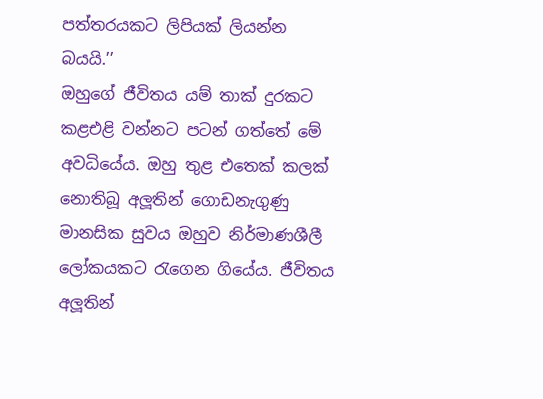පත්තරයකට ලිපියක් ලියන්න බයයි.’’
ඔහුගේ ජීවිතය යම් තාක් දුරකට කළඑළි වන්නට පටන් ගත්තේ මේ අවධියේය. ඔහු තුළ එතෙක් කලක් නොතිබූ අලූතින් ගොඩනැගුණු මානසික සුවය ඔහුව නිර්මාණශීලී ලෝකයකට රැගෙන ගියේය. ජීවිතය අලූතින්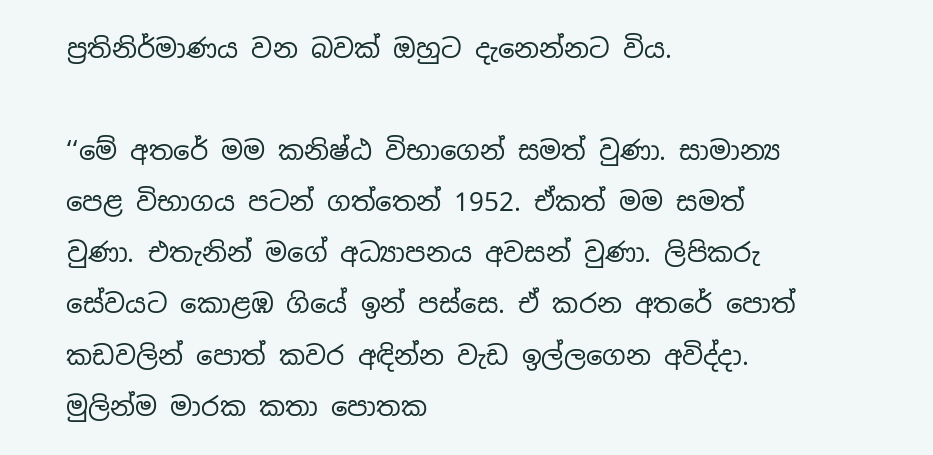ප්‍රතිනිර්මාණය වන බවක් ඔහුට දැනෙන්නට විය.

‘‘මේ අතරේ මම කනිෂ්ඨ විභාගෙන් සමත් වුණා. සාමාන්‍ය පෙළ විභාගය පටන් ගත්තෙන් 1952. ඒකත් මම සමත් වුණා. එතැනින් මගේ අධ්‍යාපනය අවසන් වුණා. ලිපිකරු සේවයට කොළඹ ගියේ ඉන් පස්සෙ. ඒ කරන අතරේ පොත් කඩවලින් පොත් කවර අඳින්න වැඩ ඉල්ලගෙන අවිද්දා. මුලින්ම මාරක කතා පොතක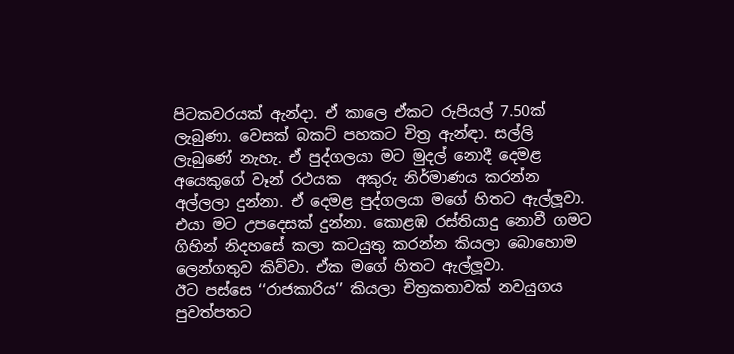පිටකවරයක් ඇන්දා. ඒ කාලෙ ඒකට රුපියල් 7.50ක් ලැබුණා. වෙසක් බකට් පහකට චිත්‍ර ඇන්ඳා. සල්ලි ලැබුණේ නැහැ. ඒ පුද්ගලයා මට මුදල් නොදී දෙමළ අයෙකුගේ වෑන් රථයක  අකුරු නිර්මාණය කරන්න අල්ලලා දුන්නා. ඒ දෙමළ පුද්ගලයා මගේ හිතට ඇල්ලූවා. එයා මට උපදෙසක් දුන්නා. කොළඹ රස්තියාදු නොවී ගමට ගිහින් නිදහසේ කලා කටයුතු කරන්න කියලා බොහොම ලෙන්ගතුව කිව්වා. ඒක මගේ හිතට ඇල්ලූවා.
ඊට පස්සෙ ‘‘රාජකාරිය’’ කියලා චිත්‍රකතාවක් නවයුගය පුවත්පතට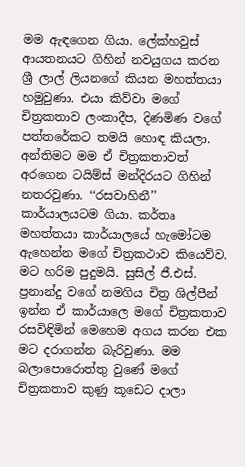මම ඇඳගෙන ගියා. ලේක්හවුස් ආයතනයට ගිහින් නවයුගය කරන ශ්‍රී ලාල් ලියනගේ කියන මහත්තයා හමුවුණා. එයා කිව්වා මගේ චිත්‍රකතාව ලංකාදීප, දිණමිණ වගේ පත්තරේකට තමයි හොඳ කියලා.  අන්තිමට මම ඒ චිත්‍රකතාවත් අරගෙන ටයිම්ස් මන්දිරයට ගිහින් නතරවුණා. ‘‘රසවාහිනී’’ කාර්යාලයටම ගියා. කර්තෘ මහත්තයා කාර්යාලයේ හැමෝටම ඇහෙන්න මගේ චිත්‍රකථාව කියෙව්ව. මට හරිම පුදුමයි. සුසිල් ජී.එස්. ප්‍රනාන්දු වගේ නමගිය චිත්‍ර ශිල්පීන් ඉන්න ඒ කාර්යාලෙ මගේ චිත්‍රකතාව රසවිඳිමින් මෙහෙම අගය කරන එක මට දරාගන්න බැරිවුණා. මම බලාපොරොත්තු වුණේ මගේ චිත්‍රකතාව කුණු කූඩෙට දාලා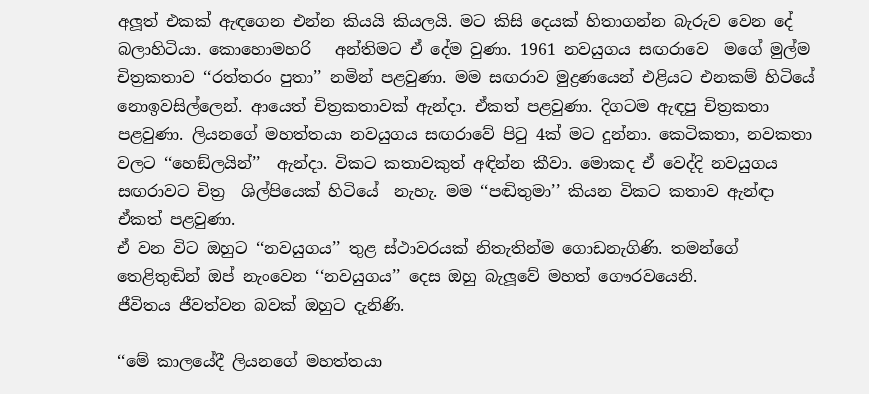අලූත් එකක් ඇඳගෙන එන්න කියයි කියලයි. මට කිසි දෙයක් හිතාගන්න බැරුව වෙන දේ බලාහිටියා. කොහොමහරි   අන්තිමට ඒ දේම වුණා. 1961 නවයුගය සඟරාවෙ  මගේ මුල්ම චිත්‍රකතාව ‘‘රත්තරං පුතා’’ නමින් පළවුණා. මම සඟරාව මුද්‍රණයෙන් එළියට එනකම් හිටියේ නොඉවසිල්ලෙන්. ආයෙත් චිත්‍රකතාවක් ඇන්දා. ඒකත් පළවුණා. දිගටම ඇඳපු චිත්‍රකතා පළවුණා. ලියනගේ මහත්තයා නවයුගය සඟරාවේ පිටු 4ක් මට දුන්නා. කෙටිකතා, නවකතා වලට ‘‘හෙඞ්ලයින්’’  ඇන්දා. විකට කතාවකුත් අඳින්න කීවා. මොකද ඒ වෙද්දි නවයුගය සඟරාවට චිත්‍ර  ශිල්පියෙක් හිටියේ  නැහැ. මම ‘‘පඬිතුමා’’ කියන විකට කතාව ඇන්ඳා ඒකත් පළවුණා.
ඒ වන විට ඔහුට ‘‘නවයුගය’’ තුළ ස්ථාවරයක් නිතැතින්ම ගොඩනැගිණි. තමන්ගේ තෙළිතුඬින් ඔප් නැංවෙන ‘‘නවයුගය’’ දෙස ඔහු බැලූවේ මහත් ගෞරවයෙනි.
ජීවිතය ජීවත්වන බවක් ඔහුට දැනිණි.

‘‘මේ කාලයේදී ලියනගේ මහත්තයා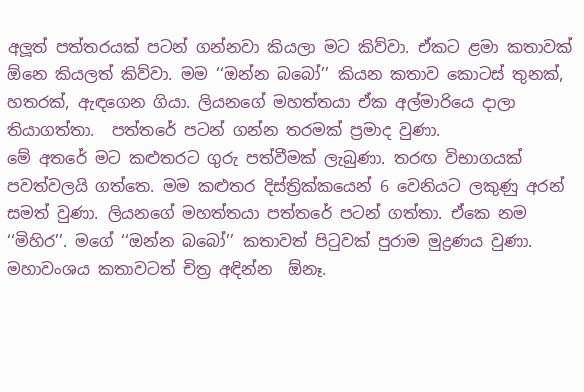අලූත් පත්තරයක් පටන් ගන්නවා කියලා මට කිව්වා. ඒකට ළමා කතාවක්  ඕනෙ කියලත් කිව්වා. මම ‘‘ඔන්න බබෝ’’ කියන කතාව කොටස් තුනක්, හතරක්, ඇඳගෙන ගියා. ලියනගේ මහත්තයා ඒක අල්මාරියෙ දාලා තියාගත්තා.  පත්තරේ පටන් ගන්න තරමක් ප්‍රමාද වුණා.
මේ අතරේ මට කළුතරට ගුරු පත්වීමක් ලැබුණා. තරඟ විභාගයක් පවත්වලයි ගත්තෙ. මම කළුතර දිස්ත්‍රික්කයෙන් 6 වෙනියට ලකුණු අරන් සමත් වුණා. ලියනගේ මහත්තයා පත්තරේ පටන් ගත්තා. ඒකෙ නම ‘‘මිහිර’’. මගේ ‘‘ඔන්න බබෝ’’ කතාවත් පිටුවක් පුරාම මුද්‍රණය වුණා. මහාවංශය කතාවටත් චිත්‍ර අඳින්න  ඕනෑ.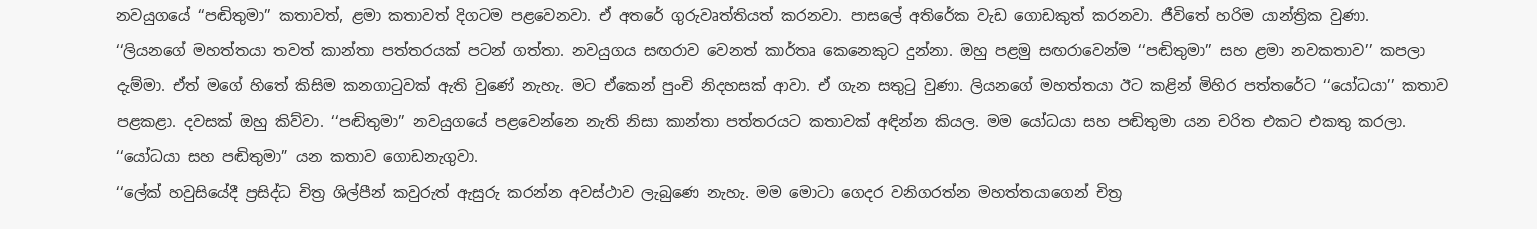නවයුගයේ ‘‘පඬිතුමා’’ කතාවත්, ළමා කතාවත් දිගටම පළවෙනවා. ඒ අතරේ ගුරුවෘත්තියත් කරනවා. පාසලේ අතිරේක වැඩ ගොඩකුත් කරනවා. ජීවිතේ හරිම යාන්ත්‍රික වුණා.
‘‘ලියනගේ මහත්තයා තවත් කාන්තා පත්තරයක් පටන් ගත්තා. නවයුගය සඟරාව වෙනත් කාර්තෘ කෙනෙකුට දුන්නා. ඔහු පළමු සඟරාවෙන්ම ‘‘පඬිතුමා’’ සහ ළමා නවකතාව’’ කපලා දැම්මා. ඒත් මගේ හිතේ කිසිම කනගාටුවක් ඇති වුණේ නැහැ. මට ඒකෙන් පුංචි නිදහසක් ආවා. ඒ ගැන සතුටු වුණා. ලියනගේ මහත්තයා ඊට කළින් මිහිර පත්තරේට ‘‘යෝධයා’’ කතාව පළකළා. දවසක් ඔහු කිව්වා. ‘‘පඬිතුමා’’ නවයුගයේ පළවෙන්නෙ නැති නිසා කාන්තා පත්තරයට කතාවක් අඳින්න කියල. මම යෝධයා සහ පඬිතුමා යන චරිත එකට එකතු කරලා. ‘‘යෝධයා සහ පඬිතුමා” යන කතාව ගොඩනැගුවා.
‘‘ලේක් හවුසියේදී ප්‍රසිද්ධ චිත්‍ර ශිල්පීන් කවුරුත් ඇසුරු කරන්න අවස්ථාව ලැබුණෙ නැහැ. මම මොටා ගෙදර වනිගරත්න මහත්තයාගෙන් චිත්‍ර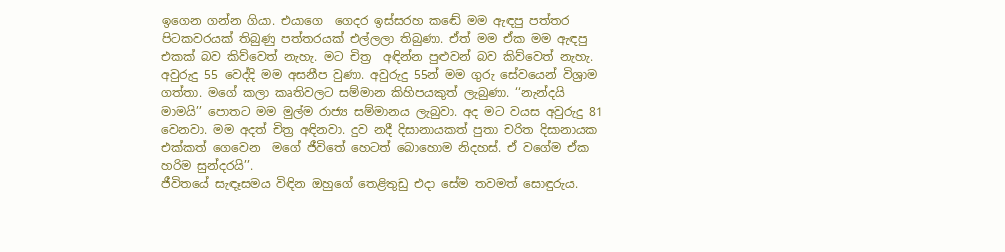ඉගෙන ගන්න ගියා. එයාගෙ  ගෙදර ඉස්සරහ කඬේ මම ඇඳපු පත්තර පිටකවරයක් තිබුණු පත්තරයක් එල්ලලා තිබුණා. ඒත් මම ඒක මම ඇඳපු එකක් බව කිව්වෙත් නැහැ. මට චිත්‍ර  අඳින්න පුළුවන් බව කිව්වෙත් නැහැ. අවුරුදු 55 වෙද්දි මම අසනීප වුණා. අවුරුදු 55න් මම ගුරු සේවයෙන් විශ්‍රාම ගත්තා. මගේ කලා කෘතිවලට සම්මාන කිහිපයකුත් ලැබුණා. ‘‘නැන්දයි මාමයි’’ පොතට මම මුල්ම රාජ්‍ය සම්මානය ලැබුවා. අද මට වයස අවුරුදු 81 වෙනවා. මම අදත් චිත්‍ර අඳිනවා. දුව නදී දිසානායකත් පුතා චරිත දිසානායක එක්කත් ගෙවෙන  මගේ ජීවිතේ හෙටත් බොහොම නිදහස්. ඒ වගේම ඒක හරිම සුන්දරයි’’.
ජීවිතයේ සැඳෑසමය විඳින ඔහුගේ තෙළිතුඩු එදා සේම තවමත් සොඳුරුය.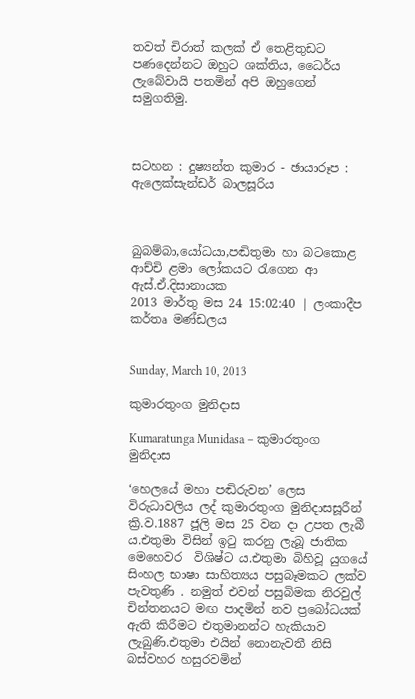තවත් චිරාත් කලක් ඒ තෙළිතුඩට පණදෙන්නට ඔහුට ශක්තිය, ධෛර්ය ලැබේවායි පතමින් අපි ඔහුගෙන් සමුගතිමු.



සටහන : දුෂ්‍යන්ත කුමාර - ඡායාරූප : ඇලෙක්සැන්ඩර් බාලසූරිය



බුබම්බා,යෝධයා,පඬිතුමා හා බටකොළ ආච්චි ළමා ලෝකයට රැගෙන ආ ඇස්.ඒ.දිසානායක
2013 මාර්තු මස 24 15:02:40 | ලංකාදීප කර්තෘ මණ්ඩලය


Sunday, March 10, 2013

කුමාරතුංග මුනිදාස

Kumaratunga Munidasa – කුමාරතුංග මුනිදාස

‘හෙලයේ මහා පඬිරුවන’ ලෙස විරුධාවලිය ලද් කුමාරතුංග මුනිදාසසූරීන් ක්‍රි.ව.1887 ජූලි මස 25 වන දා උපත ලැබී ය.එතුමා විසින් ඉටු කරනු ලැබූ ජාතික මෙහෙවර  විශිෂ්ට ය.එතුමා බිහිවූ යුගයේ සිංහල භාෂා සාහිත්‍යය පසුබෑමකට ලක්ව පැවතුණි . නමුත් එවන් පසුබිමක නිරවුල් චින්තනයට මඟ පාදමින් නව ප්‍රබෝධයක් ඇති කිරීමට එතුමානන්ට හැකියාව ලැබුණි.එතුමා එයින් නොනැවතී නිසි බස්වහර හසුරවමින්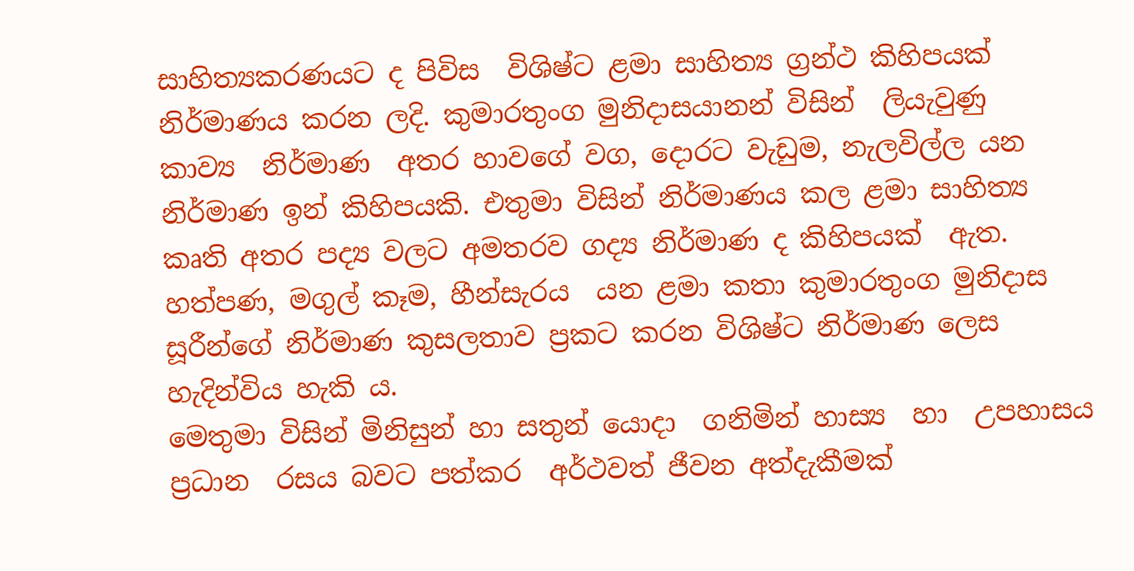සාහිත්‍යකරණයට ද පිවිස  විශිෂ්ට ළමා සාහිත්‍ය ග්‍රන්ථ කිහිපයක් නිර්මාණය කරන ලදි. කුමාරතුංග මුනිදාසයානන් විසින්  ලියැවුණු  කාව්‍ය  නිර්මාණ  අතර හාවගේ වග, දොරට වැඩුම, නැලවිල්ල යන නිර්මාණ ඉන් කිහිපයකි. එතුමා විසින් නිර්මාණය කල ළමා සාහිත්‍ය කෘති අතර පද්‍ය වලට අමතරව ගද්‍ය නිර්මාණ ද කිහිපයක්  ඇත. හත්පණ, මගුල් කෑම, හීන්සැරය  යන ළමා කතා කුමාරතුංග මුනිදාස සූරීන්ගේ නිර්මාණ කුසලතාව ප්‍රකට කරන විශිෂ්ට නිර්මාණ ලෙස හැදින්විය හැකි ය.
මෙතුමා විසින් මිනිසුන් හා සතුන් යොදා  ගනිමින් හාස්‍ය  හා  උපහාසය ප්‍රධාන  රසය බවට පත්කර  අර්ථවත් ජීවන අත්දැකීමක්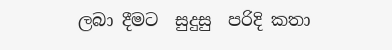ලබා දීමට  සුදුසු  පරිදි කතා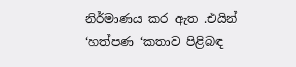නිර්මාණය කර ඇත .එයින් ‘හත්පණ ‘කතාව පිළිබඳ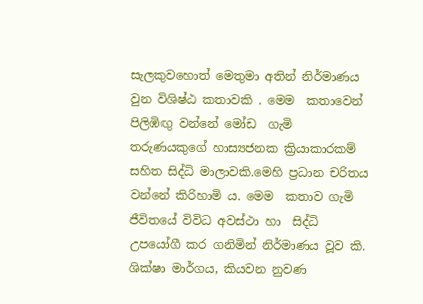සැලකුවහොත් මෙතුමා අතින් නිර්මාණය වුන විශිෂ්ඨ කතාවකි . මෙම  කතාවෙන් පිලිඹිඟු වන්නේ මෝඩ  ගැමි තරුණයකුගේ හාස්‍යජනක ක්‍රියාකාරකම් සහිත සිද්ධි මාලාවකි.මෙහි ප්‍රධාන චරිතය වන්නේ කිරිහාමි ය. මෙම  කතාව ගැමි  ජීවිතයේ විවිධ අවස්ථා හා  සිද්ධි උපයෝගී කර ගනිමින් නිර්මාණය වූව කි. ශික්ෂා මාර්ගය, කියවන නුවණ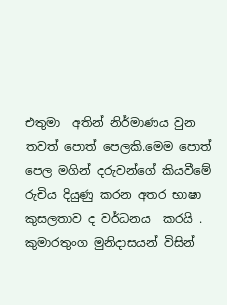එතුමා  අතින් නිර්මාණය වුන  තවත් පොත් පෙලකි.මෙම පොත් පෙල මගින් දරුවන්ගේ කියවීමේ රුචිය දියුණු කරන අතර භාෂා කුසලතාව ද වර්ධනය  කරයි .  කුමාරතුංග මුනිදාසයන් විසින්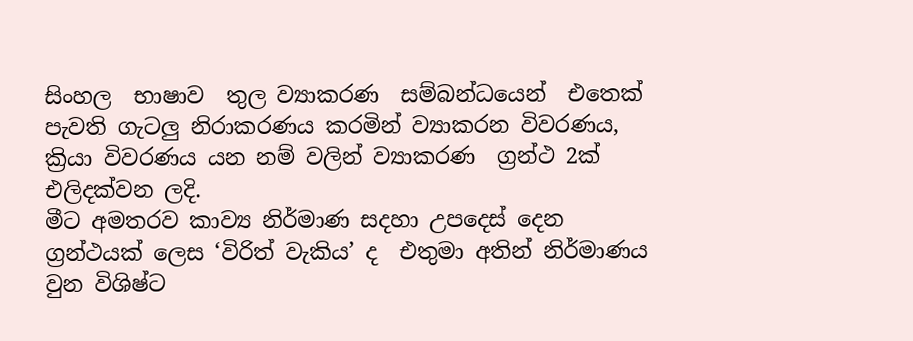සිංහල  භාෂාව  තුල ව්‍යාකරණ  සම්බන්ධයෙන්  එතෙක් පැවති ගැටලු නිරාකරණය කරමින් ව්‍යාකරන විවරණය, ක්‍රියා විවරණය යන නම් වලින් ව්‍යාකරණ  ග්‍රන්ථ 2ක් එලිදක්වන ලදි.
මීට අමතරව කාව්‍ය නිර්මාණ සදහා උපදෙස් දෙන ග්‍රන්ථයක් ලෙස ‘විරිත් වැකිය’ ද  එතුමා අතින් නිර්මාණය  වුන විශිෂ්ට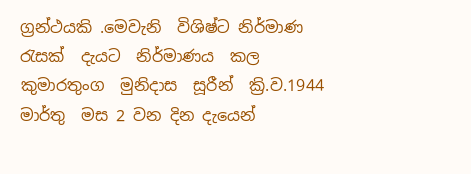ග්‍රන්ථයකි .මෙවැනි  විශිෂ්ට නිර්මාණ  රැසක්  දැයට  නිර්මාණය  කල  කුමාරතුංග  මුනිදාස  සූරීන්  ක්‍රි.ව.1944  මාර්තු  මස 2 වන දින දැයෙන්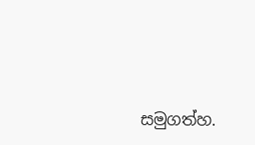සමුගත්හ.